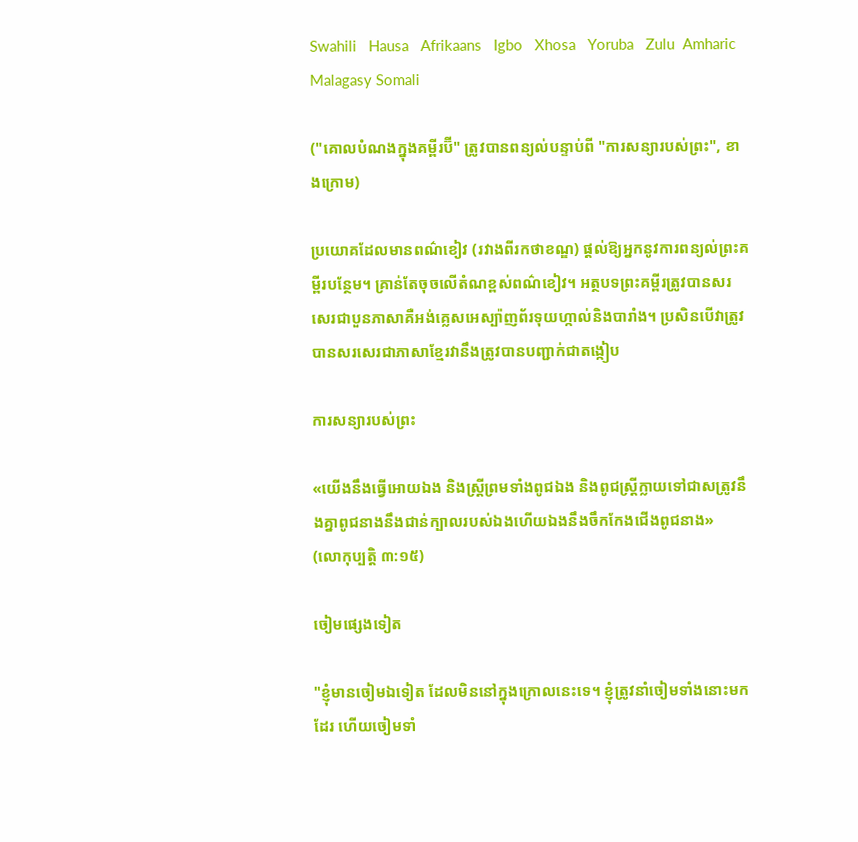Swahili   Hausa   Afrikaans   Igbo   Xhosa   Yoruba   Zulu  Amharic  Malagasy Somali

("គោលបំណងក្នុងគម្ពីរប៊ី" ត្រូវបានពន្យល់បន្ទាប់ពី "ការសន្យារបស់ព្រះ", ខាងក្រោម)

ប្រយោគដែលមានពណ៌ខៀវ (រវាងពីរកថាខណ្ឌ) ផ្តល់ឱ្យអ្នកនូវការពន្យល់ព្រះគម្ពីរបន្ថែម។ គ្រាន់តែចុចលើតំណខ្ពស់ពណ៌ខៀវ។ អត្ថបទព្រះគម្ពីរត្រូវបានសរសេរជាបួនភាសាគឺអង់គ្លេសអេស្ប៉ាញព័រទុយហ្កាល់និងបារាំង។ ប្រសិនបើវាត្រូវបានសរសេរជាភាសាខ្មែរវានឹងត្រូវបានបញ្ជាក់ជាតង្កៀប

ការសន្យារបស់ព្រះ

«យើងនឹងធ្វើអោយឯង និងស្ត្រីព្រមទាំងពូជឯង និងពូជស្ត្រីក្លាយទៅជាសត្រូវនឹងគ្នាពូជនាងនឹងជាន់ក្បាលរបស់ឯងហើយឯងនឹងចឹកកែងជើងពូជនាង»
(លោកុប្បត្ដិ ៣:១៥)

ចៀមផ្សេងទៀត

"ខ្ញុំមានចៀមឯទៀត ដែលមិននៅក្នុងក្រោលនេះទេ។ ខ្ញុំត្រូវនាំចៀមទាំងនោះមកដែរ ហើយចៀមទាំ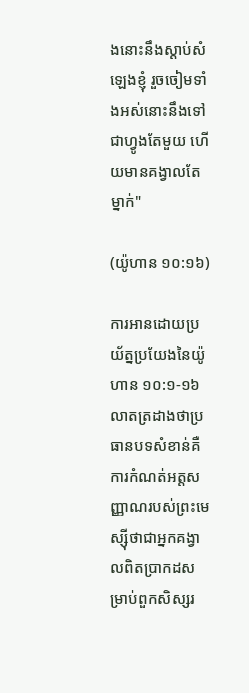ងនោះនឹងស្ដាប់សំឡេងខ្ញុំ រួចចៀមទាំងអស់នោះនឹងទៅជាហ្វូងតែមួយ ហើយមានគង្វាលតែម្នាក់"

(យ៉ូហាន ១០:១៦)

ការអានដោយប្រយ័ត្នប្រយែងនៃយ៉ូហាន ១០:១-១៦ លាតត្រដាងថាប្រធានបទសំខាន់គឺការកំណត់អត្តសញ្ញាណរបស់ព្រះមេស្ស៊ីថាជាអ្នកគង្វាលពិតប្រាកដសម្រាប់ពួកសិស្សរ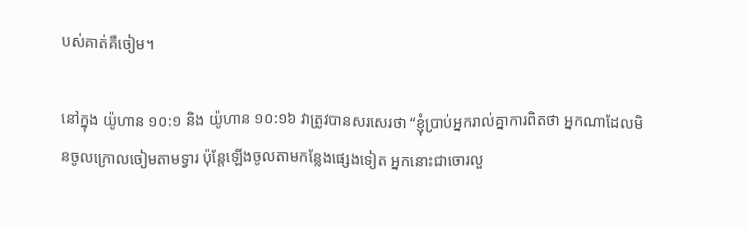បស់គាត់គឺចៀម។

នៅក្នុង យ៉ូហាន ១០:១ និង យ៉ូហាន ១០:១៦ វាត្រូវបានសរសេរថា “ខ្ញុំប្រាប់អ្នករាល់គ្នាការពិតថា អ្នកណាដែលមិនចូលក្រោលចៀមតាមទ្វារ ប៉ុន្តែឡើងចូលតាមកន្លែងផ្សេងទៀត អ្នកនោះជាចោរលួ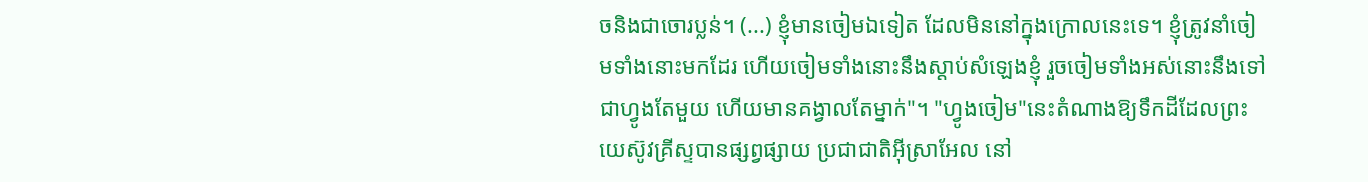ចនិងជាចោរប្លន់។ (...) ខ្ញុំមានចៀមឯទៀត ដែលមិននៅក្នុងក្រោលនេះទេ។ ខ្ញុំត្រូវនាំចៀមទាំងនោះមកដែរ ហើយចៀមទាំងនោះនឹងស្ដាប់សំឡេងខ្ញុំ រួចចៀមទាំងអស់នោះនឹងទៅជាហ្វូងតែមួយ ហើយមានគង្វាលតែម្នាក់"។ "ហ្វូងចៀម"នេះតំណាងឱ្យទឹកដីដែលព្រះយេស៊ូវគ្រីស្ទបានផ្សព្វផ្សាយ ប្រជាជាតិអ៊ីស្រាអែល នៅ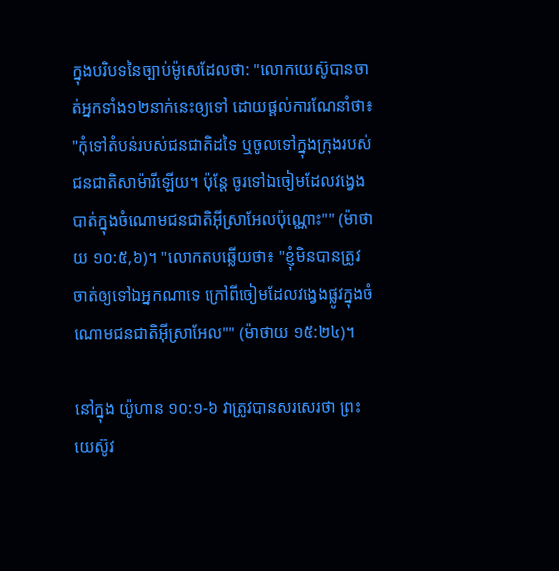ក្នុងបរិបទនៃច្បាប់ម៉ូសេដែលថា: "លោកយេស៊ូបានចាត់អ្នកទាំង១២នាក់នេះឲ្យទៅ ដោយផ្ដល់ការណែនាំថា៖ "កុំទៅតំបន់របស់ជនជាតិដទៃ ឬចូលទៅក្នុងក្រុងរបស់ជនជាតិសាម៉ារីឡើយ។ ប៉ុន្តែ ចូរទៅឯចៀមដែលវង្វេងបាត់ក្នុងចំណោមជនជាតិអ៊ីស្រាអែលប៉ុណ្ណោះ"" (ម៉ាថាយ ១០:៥,៦)។ "លោកតបឆ្លើយថា៖ "ខ្ញុំមិនបានត្រូវចាត់ឲ្យទៅឯអ្នកណាទេ ក្រៅពីចៀមដែលវង្វេងផ្លូវក្នុងចំណោមជនជាតិអ៊ីស្រាអែល"" (ម៉ាថាយ ១៥:២៤)។

នៅក្នុង យ៉ូហាន ១០:១-៦ វាត្រូវបានសរសេរថា ព្រះយេស៊ូវ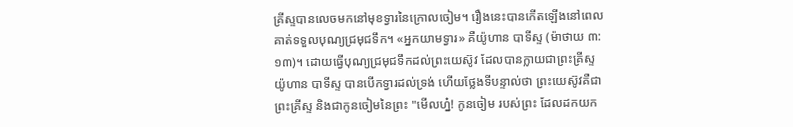គ្រីស្ទបានលេចមកនៅមុខទ្វារនៃក្រោលចៀម។ រឿងនេះបានកើតឡើងនៅពេលគាត់ទទួលបុណ្យជ្រមុជទឹក។ «អ្នកយាមទ្វារ» គឺយ៉ូហាន បាទីស្ទ (ម៉ាថាយ ៣:១៣)។ ដោយធ្វើបុណ្យជ្រមុជទឹកដល់ព្រះយេស៊ូវ ដែលបានក្លាយជាព្រះគ្រីស្ទ យ៉ូហាន បាទីស្ទ បានបើកទ្វារដល់ទ្រង់ ហើយថ្លែងទីបន្ទាល់ថា ព្រះយេស៊ូវគឺជាព្រះគ្រីស្ទ និងជាកូនចៀមនៃព្រះ "មើលហ្ន៎! កូនចៀម របស់ព្រះ ដែលដកយក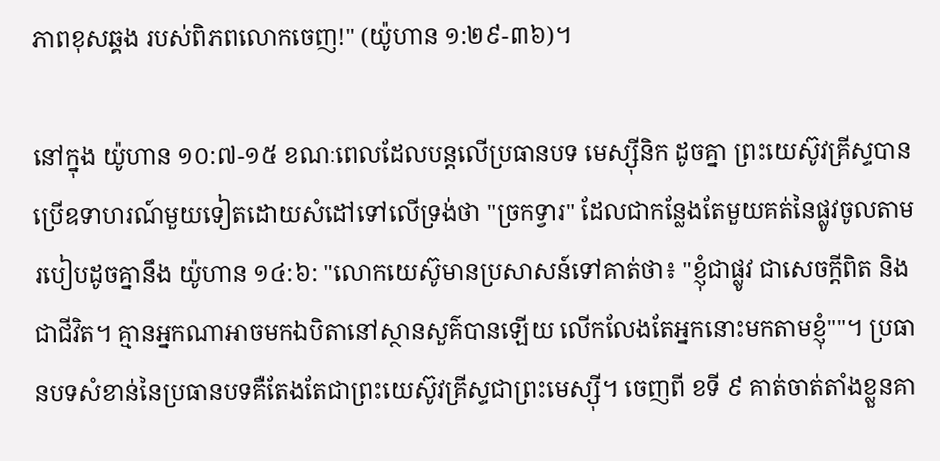ភាពខុសឆ្គង របស់ពិភពលោកចេញ!" (យ៉ូហាន ១:២៩-៣៦)។

នៅក្នុង យ៉ូហាន ១០:៧-១៥ ខណៈពេលដែលបន្តលើប្រធានបទ មេស្ស៊ីនិក ដូចគ្នា ព្រះយេស៊ូវគ្រីស្ទបានប្រើឧទាហរណ៍មួយទៀតដោយសំដៅទៅលើទ្រង់ថា "ច្រកទ្វារ" ដែលជាកន្លែងតែមួយគត់នៃផ្លូវចូលតាមរបៀបដូចគ្នានឹង យ៉ូហាន ១៤:៦: "លោកយេស៊ូមានប្រសាសន៍ទៅគាត់ថា៖ "ខ្ញុំជាផ្លូវ ជាសេចក្ដីពិត និងជាជីវិត។ គ្មានអ្នកណាអាចមកឯបិតានៅស្ថានសួគ៌បានឡើយ លើកលែងតែអ្នកនោះមកតាមខ្ញុំ""។ ប្រធានបទសំខាន់នៃប្រធានបទគឺតែងតែជាព្រះយេស៊ូវគ្រីស្ទជាព្រះមេស្ស៊ី។ ចេញពី ខទី ៩ គាត់ចាត់តាំងខ្លួនគា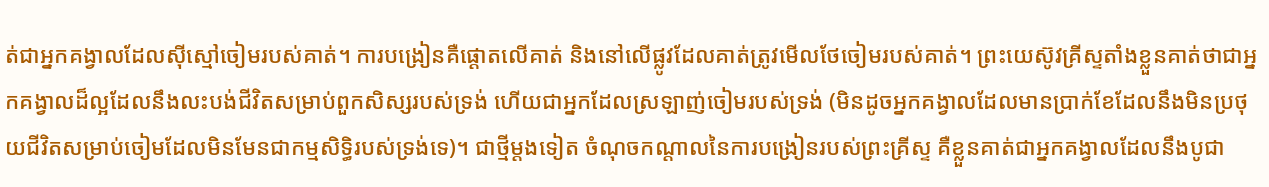ត់ជាអ្នកគង្វាលដែលស៊ីស្មៅចៀមរបស់គាត់។ ការបង្រៀនគឺផ្ដោតលើគាត់ និងនៅលើផ្លូវដែលគាត់ត្រូវមើលថែចៀមរបស់គាត់។ ព្រះយេស៊ូវគ្រីស្ទតាំងខ្លួនគាត់ថាជាអ្នកគង្វាលដ៏ល្អដែលនឹងលះបង់ជីវិតសម្រាប់ពួកសិស្សរបស់ទ្រង់ ហើយជាអ្នកដែលស្រឡាញ់ចៀមរបស់ទ្រង់ (មិនដូចអ្នកគង្វាលដែលមានប្រាក់ខែដែលនឹងមិនប្រថុយជីវិតសម្រាប់ចៀមដែលមិនមែនជាកម្មសិទ្ធិរបស់ទ្រង់ទេ)។ ជាថ្មីម្តងទៀត ចំណុចកណ្តាលនៃការបង្រៀនរបស់ព្រះគ្រីស្ទ គឺខ្លួនគាត់ជាអ្នកគង្វាលដែលនឹងបូជា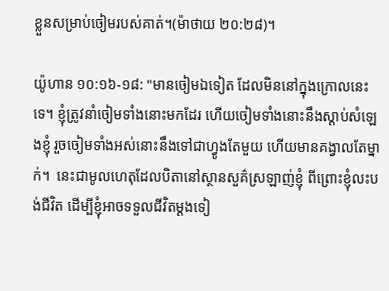ខ្លួនសម្រាប់ចៀមរបស់គាត់។(ម៉ាថាយ ២០:២៨)។

យ៉ូហាន ១០:១៦-១៨: "មានចៀមឯទៀត ដែលមិននៅក្នុងក្រោលនេះទេ។ ខ្ញុំត្រូវនាំចៀមទាំងនោះមកដែរ ហើយចៀមទាំងនោះនឹងស្ដាប់សំឡេងខ្ញុំ រួចចៀមទាំងអស់នោះនឹងទៅជាហ្វូងតែមួយ ហើយមានគង្វាលតែម្នាក់។  នេះជាមូលហេតុដែលបិតានៅស្ថានសួគ៌ស្រឡាញ់ខ្ញុំ ពីព្រោះខ្ញុំលះបង់ជីវិត ដើម្បីខ្ញុំអាចទទួលជីវិតម្ដងទៀ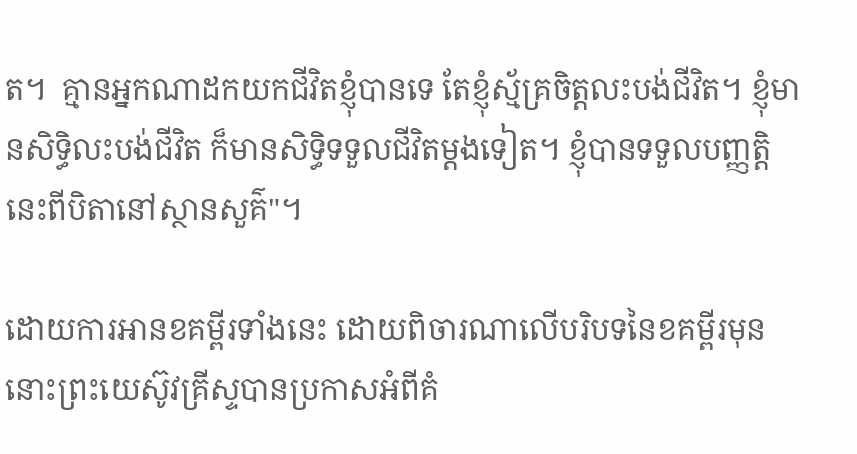ត។  គ្មានអ្នកណាដកយកជីវិតខ្ញុំបានទេ តែខ្ញុំស្ម័គ្រចិត្តលះបង់ជីវិត។ ខ្ញុំមានសិទ្ធិលះបង់ជីវិត ក៏មានសិទ្ធិទទួលជីវិតម្ដងទៀត។ ខ្ញុំបានទទួលបញ្ញត្ដិនេះពីបិតានៅស្ថានសួគ៌"។

ដោយការអានខគម្ពីរទាំងនេះ ដោយពិចារណាលើបរិបទនៃខគម្ពីរមុន នោះព្រះយេស៊ូវគ្រីស្ទបានប្រកាសអំពីគំ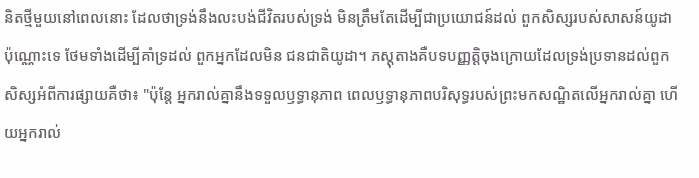និតថ្មីមួយនៅពេលនោះ ដែលថាទ្រង់នឹងលះបង់ជីវិតរបស់ទ្រង់ មិនត្រឹមតែដើម្បីជាប្រយោជន៍ដល់ ពួកសិស្សរបស់សាសន៍យូដា ប៉ុណ្ណោះទេ ថែមទាំងដើម្បីគាំទ្រដល់ ពួកអ្នកដែលមិន ជនជាតិយូដា។ ភស្ដុតាងគឺបទបញ្ញត្តិចុងក្រោយដែលទ្រង់ប្រទានដល់ពួកសិស្សអំពីការផ្សាយគឺថា៖ "ប៉ុន្តែ អ្នករាល់គ្នានឹងទទួលឫទ្ធានុភាព ពេលឫទ្ធានុភាពបរិសុទ្ធរបស់ព្រះមកសណ្ឋិតលើអ្នករាល់គ្នា ហើយអ្នករាល់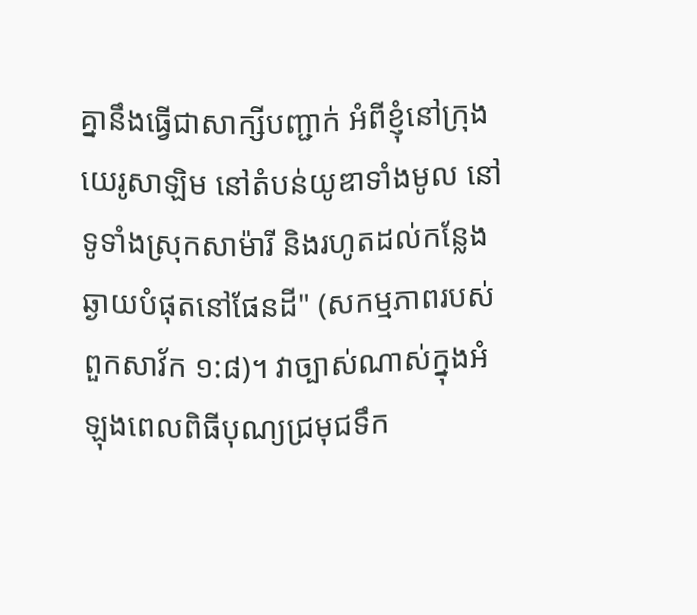គ្នានឹងធ្វើជាសាក្សីបញ្ជាក់ អំពីខ្ញុំនៅក្រុងយេរូសាឡិម នៅតំបន់យូឌាទាំងមូល នៅទូទាំងស្រុកសាម៉ារី និងរហូតដល់កន្លែងឆ្ងាយបំផុតនៅផែនដី" (សកម្មភាពរបស់ពួកសាវ័ក ១:៨)។ វាច្បាស់ណាស់ក្នុងអំឡុងពេលពិធីបុណ្យជ្រមុជទឹក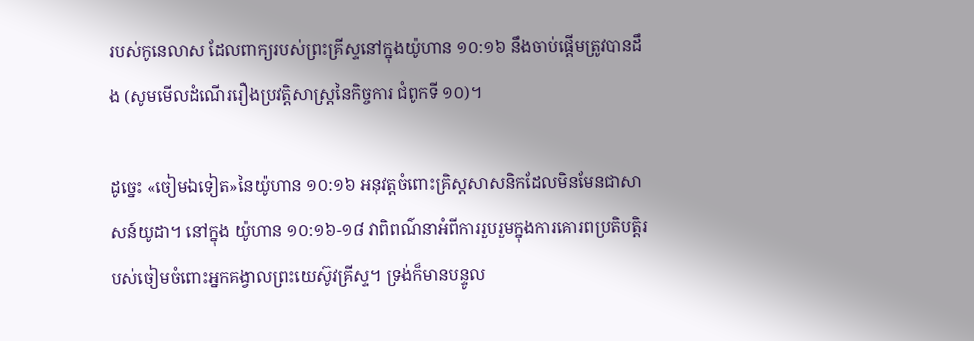របស់កូនេលាស ដែលពាក្យរបស់ព្រះគ្រីស្ទនៅក្នុងយ៉ូហាន ១០:១៦ នឹងចាប់ផ្តើមត្រូវបានដឹង (សូមមើលដំណើររឿងប្រវត្តិសាស្ត្រនៃកិច្ចការ ជំពូកទី ១០)។

ដូច្នេះ «ចៀមឯទៀត»នៃយ៉ូហាន ១០:១៦ អនុវត្តចំពោះគ្រិស្ដសាសនិកដែលមិនមែនជាសាសន៍យូដា។ នៅក្នុង យ៉ូហាន ១០:១៦-១៨ វាពិពណ៌នាអំពីការរួបរួមក្នុងការគោរពប្រតិបត្តិរបស់ចៀមចំពោះអ្នកគង្វាលព្រះយេស៊ូវគ្រីស្ទ។ ទ្រង់ក៏មានបន្ទូល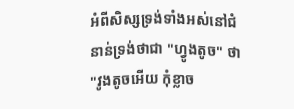អំពីសិស្សទ្រង់ទាំងអស់នៅជំនាន់ទ្រង់ថាជា "ហ្វូងតូច" ថា "វូងតូចអើយ កុំខ្លាច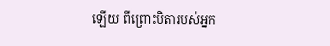ឡើយ ពីព្រោះបិតារបស់អ្នក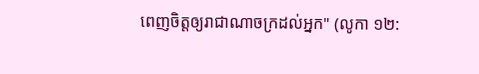ពេញចិត្តឲ្យរាជាណាចក្រដល់អ្នក" (លូកា ១២: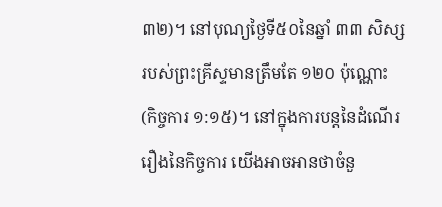៣២)។ នៅបុណ្យថ្ងៃទី៥០នៃឆ្នាំ ៣៣ សិស្សរបស់ព្រះគ្រីស្ទមានត្រឹមតែ ១២០ ប៉ុណ្ណោះ (កិច្ចការ ១:១៥)។ នៅក្នុងការបន្តនៃដំណើររឿងនៃកិច្ចការ យើងអាចអានថាចំនួ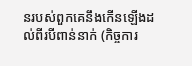នរបស់ពួកគេនឹងកើនឡើងដល់ពីរបីពាន់នាក់ (កិច្ចការ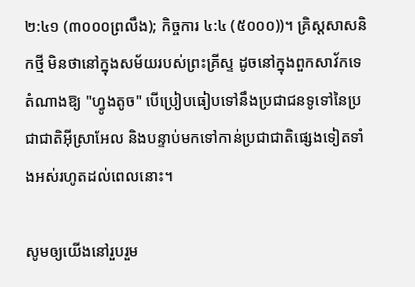២:៤១ (៣០០០ព្រលឹង); កិច្ចការ ៤:៤ (៥០០០))។ គ្រិស្តសាសនិកថ្មី មិនថានៅក្នុងសម័យរបស់ព្រះគ្រីស្ទ ដូចនៅក្នុងពួកសាវ័កទេ តំណាងឱ្យ "ហ្វូងតូច" បើប្រៀបធៀបទៅនឹងប្រជាជនទូទៅនៃប្រជាជាតិអ៊ីស្រាអែល និងបន្ទាប់មកទៅកាន់ប្រជាជាតិផ្សេងទៀតទាំងអស់រហូតដល់ពេលនោះ។

សូមឲ្យយើងនៅរួបរួម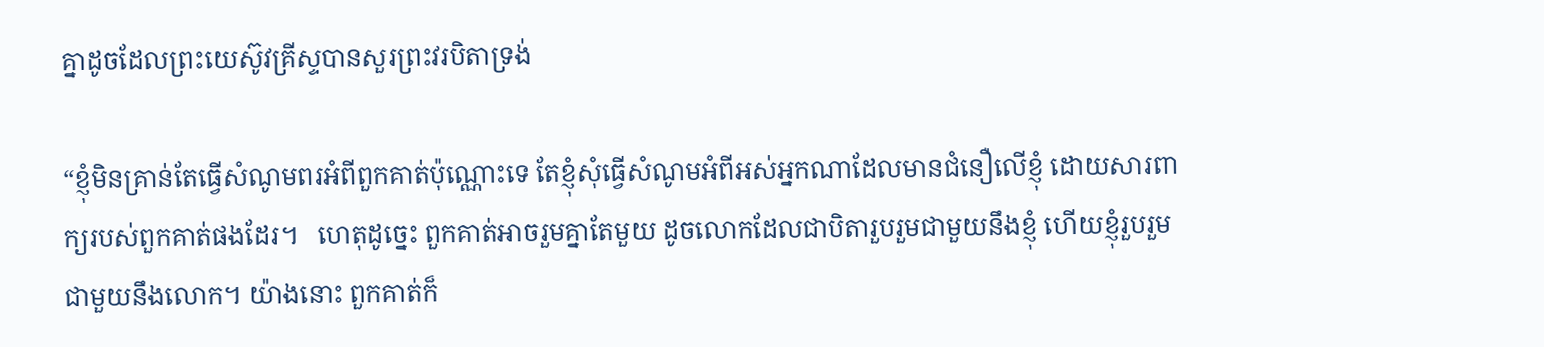គ្នាដូចដែលព្រះយេស៊ូវគ្រីស្ទបានសួរព្រះវរបិតាទ្រង់

“ខ្ញុំមិនគ្រាន់តែធ្វើសំណូមពរអំពីពួកគាត់ប៉ុណ្ណោះទេ តែខ្ញុំសុំធ្វើសំណូមអំពីអស់អ្នកណាដែលមានជំនឿលើខ្ញុំ ដោយសារពាក្យរបស់ពួកគាត់ផងដែរ។   ហេតុដូច្នេះ ពួកគាត់អាចរួមគ្នាតែមួយ ដូចលោកដែលជាបិតារួបរួមជាមួយនឹងខ្ញុំ ហើយខ្ញុំរួបរួមជាមួយនឹងលោក។ យ៉ាងនោះ ពួកគាត់ក៏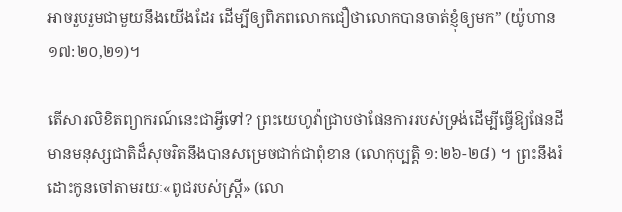អាចរួបរួមជាមួយនឹងយើងដែរ ដើម្បីឲ្យពិភពលោកជឿថាលោកបានចាត់ខ្ញុំឲ្យមក” (យ៉ូហាន ១៧:២០,២១)។

តើសារលិខិតព្យាករណ៍នេះជាអ្វីទៅ? ព្រះយេហូវ៉ាជ្រាបថាផែនការរបស់ទ្រង់ដើម្បីធ្វើឱ្យផែនដីមានមនុស្សជាតិដ៏សុចរិតនឹងបានសម្រេចជាក់ជាពុំខាន (លោកុប្បត្ដិ ១:២៦-២៨) ។ ព្រះនឹងរំដោះកូនចៅតាមរយៈ«ពូជរបស់ស្ដ្រី» (លោ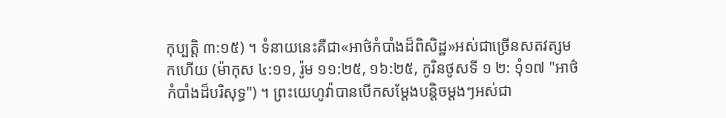កុប្បត្ដិ ៣:១៥) ។ ទំនាយនេះគឺជា«អាថ៌កំបាំងដ៏ពិសិដ្ឋ»អស់ជាច្រើនសតវត្សមកហើយ (ម៉ាកុស ៤:១១, រ៉ូម ១១:២៥, ១៦:២៥, កូរិនថូសទី ១ ២: ១ុំ១៧ "អាថ៌កំបាំងដ៏បរិសុទ្ធ") ។ ព្រះយេហូវ៉ាបានបើកសម្ដែងបន្ដិចម្ដងៗអស់ជា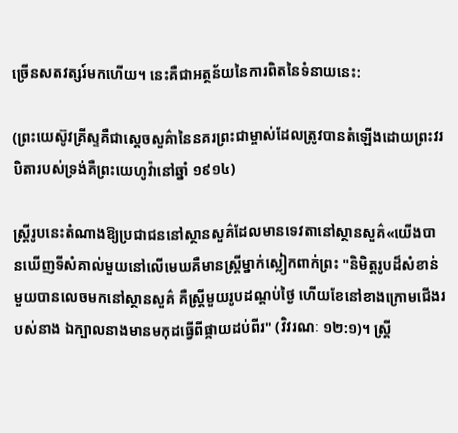ច្រើនសតវត្សរ៍មកហើយ។ នេះគឺជាអត្ថន័យនៃការពិតនៃទំនាយនេះ:

(ព្រះយេស៊ូវគ្រីស្ទគឺជាស្តេចសួគ៌ានៃនគរព្រះជាម្ចាស់ដែលត្រូវបានតំឡើងដោយព្រះវរបិតារបស់ទ្រង់គឺព្រះយេហូវ៉ានៅឆ្នាំ ១៩១៤)

ស្ត្រីរូបនេះតំណាងឱ្យប្រជាជននៅស្ថានសួគ៌ដែលមានទេវតានៅស្ថានសួគ៌«យើងបានឃើញទីសំគាល់មួយនៅលើមេឃគឺមានស្ដ្រីម្នាក់ស្លៀកពាក់ព្រះ "និមិត្តរូបដ៏សំខាន់មួយបានលេចមកនៅស្ថានសួគ៌ គឺស្ដ្រីមួយរូបដណ្ដប់ថ្ងៃ ហើយខែនៅខាងក្រោមជើងរបស់នាង ឯក្បាលនាងមានមកុដធ្វើពីផ្កាយដប់ពីរ" (វិវរណៈ ១២:១)។ ស្ត្រី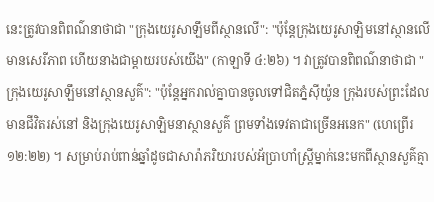នេះត្រូវបានពិពណ៌នាថាជា "ក្រុងយេរូសាឡឹមពីស្ថានលើ": "ប៉ុន្តែក្រុងយេរូសាឡិមនៅស្ថានលើមានសេរីភាព ហើយនាងជាម្ដាយរបស់យើង" (កាឡាទី ៤:២៦) ។ វាត្រូវបានពិពណ៌នាថាជា "ក្រុងយេរូសាឡឹមនៅស្ថានសួគ៌": "ប៉ុន្តែអ្នករាល់គ្នាបានចូលទៅជិតភ្នំស៊ីយ៉ូន ក្រុងរបស់ព្រះដែលមានជីវិតរស់នៅ និងក្រុងយេរូសាឡិមនាស្ថានសួគ៌ ព្រមទាំងទេវតាជាច្រើនអនេក" (ហេព្រើរ ១២:២២) ។ សម្រាប់រាប់ពាន់ឆ្នាំដូចជាសារ៉ាភរិយារបស់អ័ប្រាហាំស្រ្តីម្នាក់នេះមកពីស្ថានសួគ៌គ្មា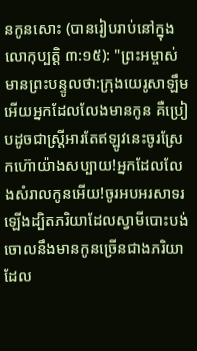នកូនសោះ (បានរៀបរាប់នៅក្នុងលោកុប្បត្ដិ ៣:១៥): "ព្រះអម្ចាស់មានព្រះបន្ទូលថា:ក្រុងយេរូសាឡឹមអើយអ្នកដែលលែងមានកូន គឺប្រៀបដូចជាស្ត្រីអារតែឥឡូវនេះចូរស្រែកហ៊ោយ៉ាងសប្បាយ!អ្នកដែលលែងសំរាលកូនអើយ!ចូរអបអរសាទរឡើងដ្បិតភរិយាដែលស្វាមីបោះបង់ចោលនឹងមានកូនច្រើនជាងភរិយាដែល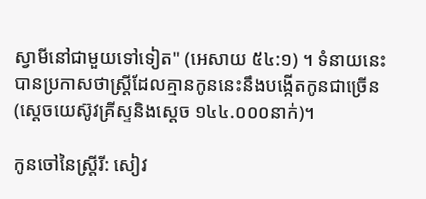ស្វាមីនៅជាមួយទៅទៀត" (អេសាយ ៥៤:១) ។ ទំនាយនេះបានប្រកាសថាស្ដ្រីដែលគ្មានកូននេះនឹងបង្កើតកូនជាច្រើន (ស្ដេចយេស៊ូវគ្រីស្ទនិងស្ដេច ១៤៤.០០០នាក់)។

កូនចៅនៃស្ត្រីរី: សៀវ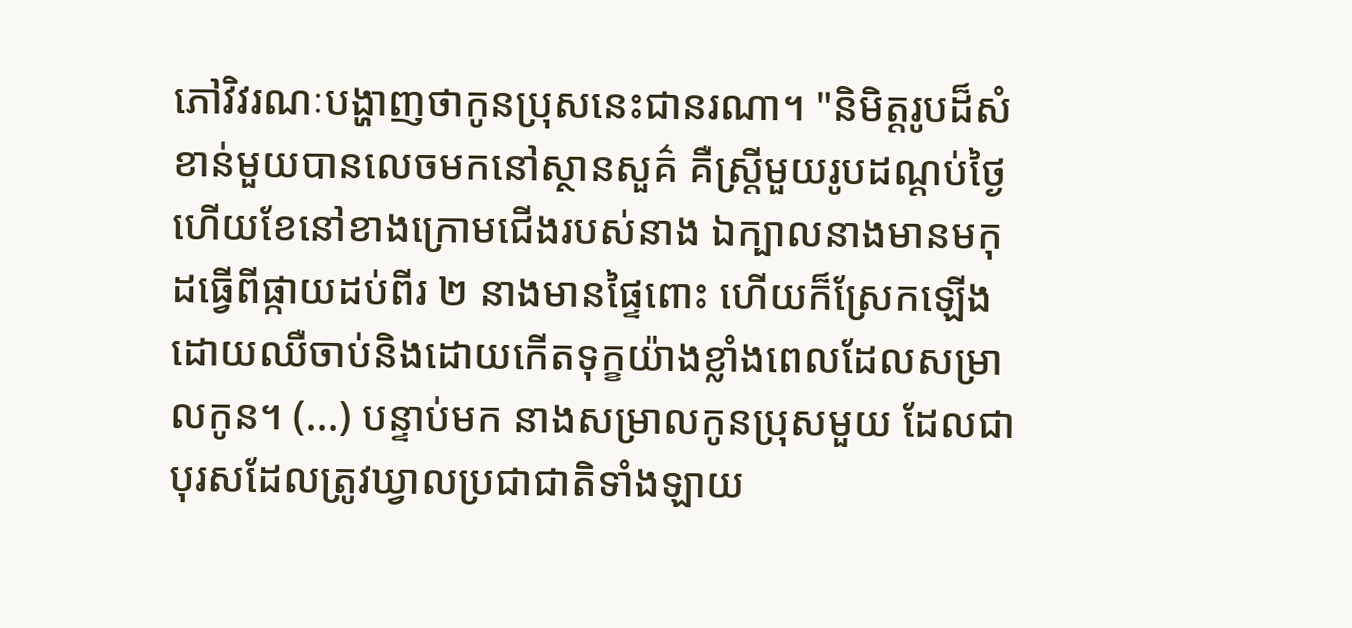ភៅវិវរណៈបង្ហាញថាកូនប្រុសនេះជានរណា។ "និមិត្តរូបដ៏សំខាន់មួយបានលេចមកនៅស្ថានសួគ៌ គឺស្ដ្រីមួយរូបដណ្ដប់ថ្ងៃ ហើយខែនៅខាងក្រោមជើងរបស់នាង ឯក្បាលនាងមានមកុដធ្វើពីផ្កាយដប់ពីរ ២ នាងមានផ្ទៃពោះ ហើយក៏ស្រែកឡើងដោយឈឺចាប់និងដោយកើតទុក្ខយ៉ាងខ្លាំងពេលដែលសម្រាលកូន។ (...) បន្ទាប់មក នាងសម្រាលកូនប្រុសមួយ ដែលជាបុរសដែលត្រូវឃ្វាលប្រជាជាតិទាំងឡាយ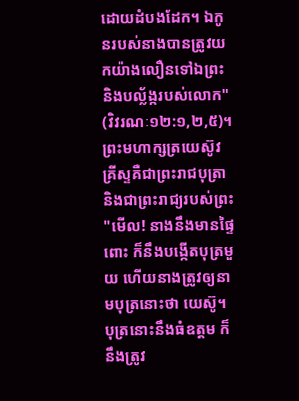ដោយដំបងដែក។ ឯកូនរបស់នាងបានត្រូវយកយ៉ាងលឿនទៅឯព្រះនិងបល្ល័ង្ករបស់លោក" (វិវរណៈ១២:១,២,៥)។ ព្រះមហាក្សត្រយេស៊ូវគ្រីស្ទគឺជាព្រះរាជបុត្រានិងជាព្រះរាជ្យរបស់ព្រះ "មើល! នាងនឹងមានផ្ទៃពោះ ក៏នឹងបង្កើតបុត្រមួយ ហើយនាងត្រូវឲ្យនាមបុត្រនោះថា យេស៊ូ។ បុត្រនោះនឹងធំឧត្តម ក៏នឹងត្រូវ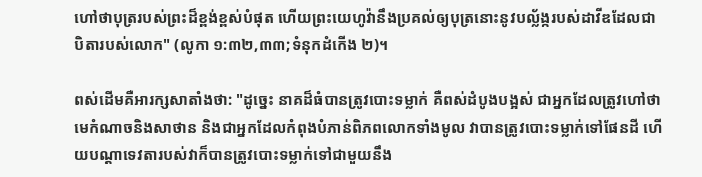ហៅថាបុត្ររបស់ព្រះដ៏ខ្ពង់ខ្ពស់បំផុត ហើយព្រះយេហូវ៉ានឹងប្រគល់ឲ្យបុត្រនោះនូវបល្ល័ង្ករបស់ដាវីឌដែលជាបិតារបស់លោក" (លូកា ១:៣២,៣៣;ទំនុកដំកើង ២)។

ពស់ដើមគឺអារក្សសាតាំងថា: "ដូច្នេះ នាគដ៏ធំបានត្រូវបោះទម្លាក់ គឺពស់ដំបូងបង្អស់ ជាអ្នកដែលត្រូវហៅថាមេកំណាចនិងសាថាន និងជាអ្នកដែលកំពុងបំភាន់ពិភពលោកទាំងមូល វាបានត្រូវបោះទម្លាក់ទៅផែនដី ហើយបណ្ដាទេវតារបស់វាក៏បានត្រូវបោះទម្លាក់ទៅជាមួយនឹង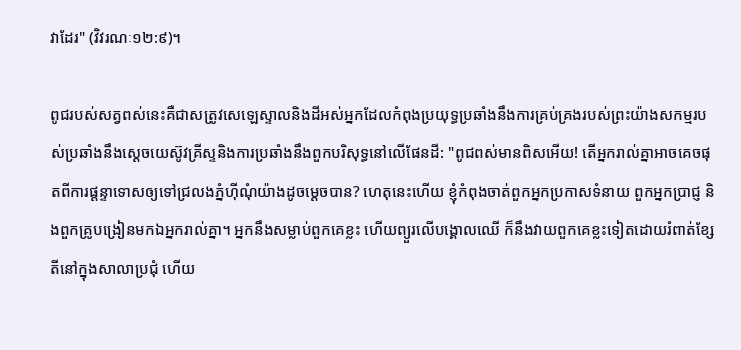វាដែរ" (វិវរណៈ១២:៩)។

ពូជរបស់សត្វពស់នេះគឺជាសត្រូវសេឡេស្ទាលនិងដីអស់អ្នកដែលកំពុងប្រយុទ្ធប្រឆាំងនឹងការគ្រប់គ្រងរបស់ព្រះយ៉ាងសកម្មរបស់ប្រឆាំងនឹងស្ដេចយេស៊ូវគ្រីស្ទនិងការប្រឆាំងនឹងពួកបរិសុទ្ធនៅលើផែនដី: "ពូជពស់មានពិសអើយ! តើអ្នករាល់គ្នាអាចគេចផុតពីការផ្ដន្ទាទោសឲ្យទៅជ្រលងភ្នំហ៊ីណុំយ៉ាងដូចម្ដេចបាន? ហេតុនេះហើយ ខ្ញុំកំពុងចាត់ពួកអ្នកប្រកាសទំនាយ ពួកអ្នកប្រាជ្ញ និងពួកគ្រូបង្រៀនមកឯអ្នករាល់គ្នា។ អ្នកនឹងសម្លាប់ពួកគេខ្លះ ហើយព្យួរលើបង្គោលឈើ ក៏នឹងវាយពួកគេខ្លះទៀតដោយរំពាត់ខ្សែតីនៅក្នុងសាលាប្រជុំ ហើយ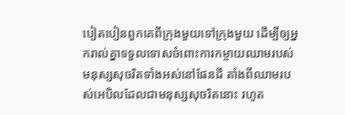បៀតបៀនពួកគេពីក្រុងមួយទៅក្រុងមួយ ដើម្បីឲ្យអ្នករាល់គ្នាទទួលទោសចំពោះការកម្ចាយឈាមរបស់មនុស្សសុចរិតទាំងអស់នៅផែនដី តាំងពីឈាមរបស់អេបិលដែលជាមនុស្សសុចរិតនោះ រហូត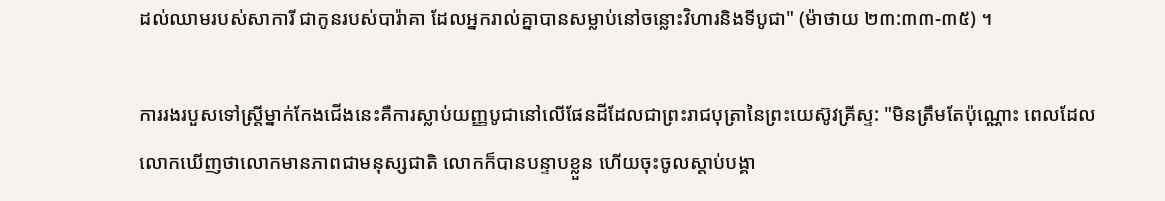ដល់ឈាមរបស់សាការី ជាកូនរបស់បារ៉ាគា ដែលអ្នករាល់គ្នាបានសម្លាប់នៅចន្លោះវិហារនិងទីបូជា" (ម៉ាថាយ ២៣:៣៣-៣៥) ។

ការរងរបួសទៅស្ត្រីម្នាក់កែងជើងនេះគឺការស្លាប់យញ្ញបូជានៅលើផែនដីដែលជាព្រះរាជបុត្រានៃព្រះយេស៊ូវគ្រីស្ទ: "មិនត្រឹមតែប៉ុណ្ណោះ ពេលដែលលោកឃើញថាលោកមានភាពជាមនុស្សជាតិ លោកក៏បានបន្ទាបខ្លួន ហើយចុះចូលស្តាប់បង្គា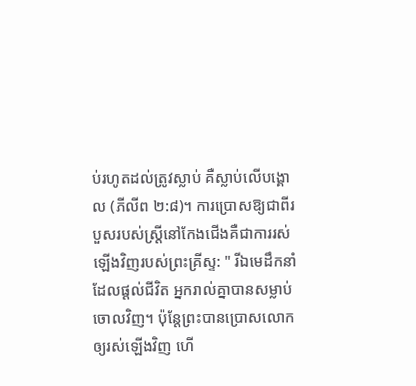ប់រហូតដល់ត្រូវស្លាប់ គឺស្លាប់លើបង្គោល (ភីលីព ២:៨)។ ការប្រោសឱ្យជាពីរបួសរបស់ស្ត្រីនៅកែងជើងគឺជាការរស់ឡើងវិញរបស់ព្រះគ្រីស្ទ: " រីឯមេដឹកនាំដែលផ្ដល់ជីវិត អ្នករាល់គ្នាបានសម្លាប់ចោលវិញ។ ប៉ុន្តែព្រះបានប្រោសលោកឲ្យរស់ឡើងវិញ ហើ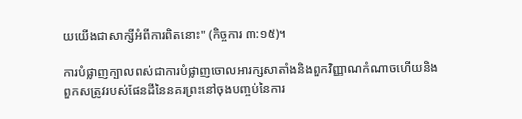យយើងជាសាក្សីអំពីការពិតនោះ" (កិច្ចការ ៣:១៥)។

ការបំផ្លាញក្បាលពស់ជាការបំផ្លាញចោលអារក្សសាតាំងនិងពួកវិញ្ញាណកំណាចហើយនិងពួកសត្រូវរបស់ផែនដីនៃនគរព្រះនៅចុងបញ្ចប់នៃការ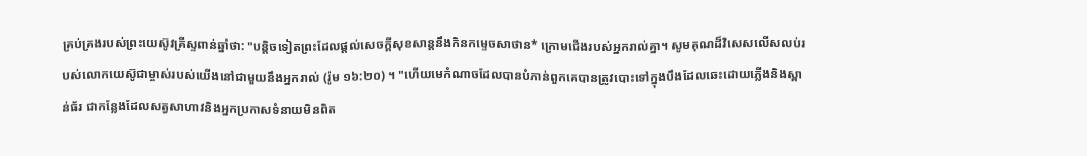គ្រប់គ្រងរបស់ព្រះយេស៊ូវគ្រីស្ទពាន់ឆ្នាំថា: "បន្តិចទៀតព្រះដែលផ្ដល់សេចក្ដីសុខសាន្តនឹងកិនកម្ទេចសាថាន* ក្រោមជើងរបស់អ្នករាល់គ្នា។ សូមគុណដ៏វិសេសលើសលប់របស់លោកយេស៊ូជាម្ចាស់របស់យើងនៅជាមួយនឹងអ្នករាល់ (រ៉ូម ១៦:២០) ។ "ហើយមេកំណាចដែលបានបំភាន់ពួកគេបានត្រូវបោះទៅក្នុងបឹងដែលឆេះដោយភ្លើងនិងស្ពាន់ធ័រ ជាកន្លែងដែលសត្វសាហាវនិងអ្នកប្រកាសទំនាយមិនពិត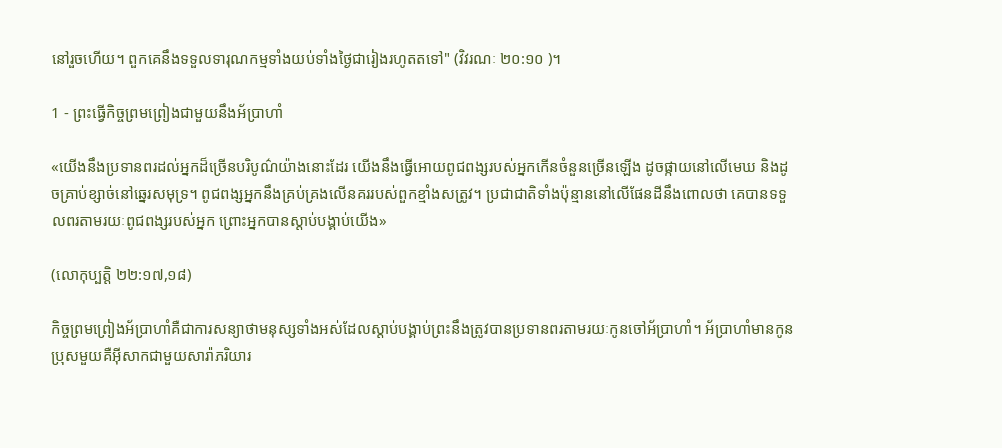នៅរួចហើយ។ ពួកគេនឹងទទួលទារុណកម្មទាំងយប់ទាំងថ្ងៃជារៀងរហូតតទៅ" (វិវរណៈ ២០:១០ )។

1 - ព្រះធ្វើកិច្ចព្រមព្រៀងជាមួយនឹងអ័ប្រាហាំ

«យើងនឹងប្រទានពរដល់អ្នកដ៏ច្រើនបរិបូណ៌យ៉ាងនោះដែរ យើងនឹងធ្វើអោយពូជពង្សរបស់អ្នកកើនចំនួនច្រើនឡើង ដូចផ្កាយនៅលើមេឃ និងដូចគ្រាប់ខ្សាច់នៅឆ្នេរសមុទ្រ។ ពូជពង្សអ្នកនឹងគ្រប់គ្រងលើនគររបស់ពួកខ្មាំងសត្រូវ។ ប្រជាជាតិទាំងប៉ុន្មាននៅលើផែនដីនឹងពោលថា គេបានទទួលពរតាមរយៈពូជពង្សរបស់អ្នក ព្រោះអ្នកបានស្ដាប់បង្គាប់យើង»

(លោកុប្បត្ដិ ២២:១៧,១៨)

កិច្ចព្រមព្រៀងអ័ប្រាហាំគឺជាការសន្យាថាមនុស្សទាំងអស់ដែលស្ដាប់បង្គាប់ព្រះនឹងត្រូវបានប្រទានពរតាមរយៈកូនចៅអ័ប្រាហាំ។ អ័ប្រាហាំមានកូនប្រុសមួយគឺអ៊ីសាកជាមួយសារ៉ាភរិយារ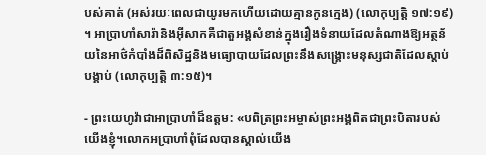បស់គាត់ (អស់រយៈពេលជាយូរមកហើយដោយគ្មានកូនក្មេង) (លោកុប្បត្ដិ ១៧:១៩) ។ អាប្រាហាំសារ៉ានិងអ៊ីសាកគឺជាតួអង្គសំខាន់ក្នុងរឿងទំនាយដែលតំណាងឱ្យអត្ថន័យនៃអាថ៌កំបាំងដ៏ពិសិដ្ឋនិងមធ្យោបាយដែលព្រះនឹងសង្គ្រោះមនុស្សជាតិដែលស្ដាប់បង្គាប់ (លោកុប្បត្ដិ ៣:១៥)។

- ព្រះយេហូវ៉ាជាអាប្រាហាំដ៏ឧត្ដម: «បពិត្រព្រះអម្ចាស់ព្រះអង្គពិតជាព្រះបិតារបស់យើងខ្ញុំ។លោកអប្រាហាំពុំដែលបានស្គាល់យើង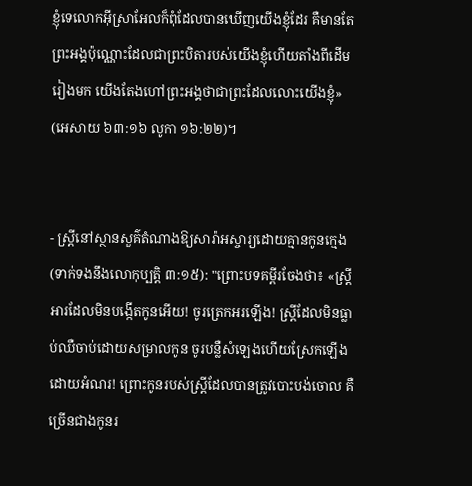ខ្ញុំទេលោកអ៊ីស្រាអែលក៏ពុំដែលបានឃើញយើងខ្ញុំដែរ គឺមានតែព្រះអង្គប៉ុណ្ណោះដែលជាព្រះបិតារបស់យើងខ្ញុំហើយតាំងពីដើមរៀងមក យើងតែងហៅព្រះអង្គថាជាព្រះដែលលោះយើងខ្ញុំ» (អេសាយ ៦៣:១៦ លូកា ១៦:២២)។


- ស្ត្រីនៅស្ថានសួគ៌តំណាងឱ្យសារ៉ាអស្ចារ្យដោយគ្មានកូនក្មេង (ទាក់ទងនឹងលោកុប្បត្ដិ ៣:១៥): "ព្រោះបទគម្ពីរចែងថា៖ «ស្ដ្រីអារដែលមិនបង្កើតកូនអើយ! ចូរត្រេកអរឡើង! ស្ដ្រីដែលមិនធ្លាប់ឈឺចាប់ដោយសម្រាលកូន ចូរបន្លឺសំឡេងហើយស្រែកឡើងដោយអំណរ! ព្រោះកូនរបស់ស្ដ្រីដែលបានត្រូវបោះបង់ចោល គឺច្រើនជាងកូនរ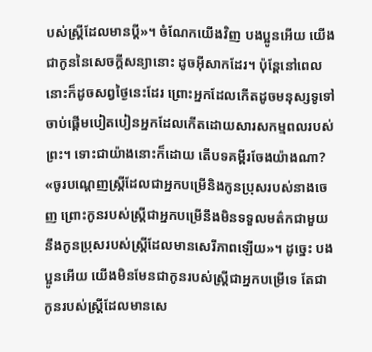បស់ស្ដ្រីដែលមានប្ដី»។ ចំណែកយើងវិញ បងប្អូនអើយ យើងជាកូននៃសេចក្ដីសន្យានោះ ដូចអ៊ីសាកដែរ។ ប៉ុន្តែនៅពេលនោះក៏ដូចសព្វថ្ងៃនេះដែរ ព្រោះអ្នកដែលកើតដូចមនុស្សទូទៅចាប់ផ្ដើមបៀតបៀនអ្នកដែលកើតដោយសារសកម្មពលរបស់ព្រះ។ ទោះជាយ៉ាងនោះក៏ដោយ តើបទគម្ពីរចែងយ៉ាងណា? «ចូរបណ្ដេញស្ដ្រីដែលជាអ្នកបម្រើនិងកូនប្រុសរបស់នាងចេញ ព្រោះកូនរបស់ស្ដ្រីជាអ្នកបម្រើនឹងមិនទទួលមត៌កជាមួយនឹងកូនប្រុសរបស់ស្ដ្រីដែលមានសេរីភាពឡើយ»។ ដូច្នេះ បងប្អូនអើយ យើងមិនមែនជាកូនរបស់ស្ដ្រីជាអ្នកបម្រើទេ តែជាកូនរបស់ស្ដ្រីដែលមានសេ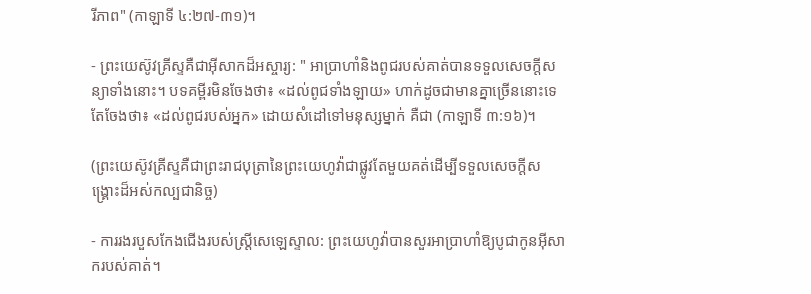រីភាព" (កាឡាទី ៤:២៧-៣១)។

- ព្រះយេស៊ូវគ្រីស្ទគឺជាអ៊ីសាកដ៏អស្ចារ្យ: " អាប្រាហាំនិងពូជរបស់គាត់បានទទួលសេចក្ដីសន្យាទាំងនោះ។ បទគម្ពីរមិនចែងថា៖ «ដល់ពូជទាំងឡាយ» ហាក់ដូចជាមានគ្នាច្រើននោះទេ តែចែងថា៖ «ដល់ពូជរបស់អ្នក» ដោយសំដៅទៅមនុស្សម្នាក់ គឺជា (កាឡាទី ៣:១៦)។

(ព្រះយេស៊ូវគ្រីស្ទគឺជាព្រះរាជបុត្រានៃព្រះយេហូវ៉ាជាផ្លូវតែមួយគត់ដើម្បីទទួលសេចក្ដីសង្គ្រោះដ៏អស់កល្បជានិច្ច)

- ការរងរបួសកែងជើងរបស់ស្ត្រីសេឡេស្ទាល: ព្រះយេហូវ៉ាបានសួរអាប្រាហាំឱ្យបូជាកូនអ៊ីសាករបស់គាត់។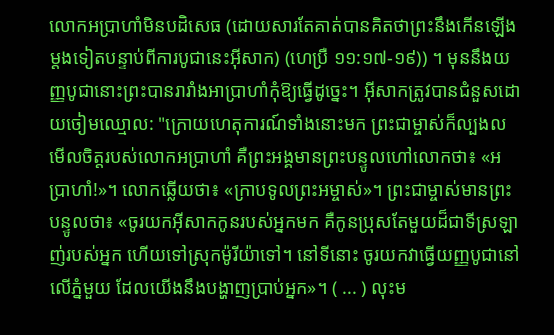លោកអប្រាហាំមិនបដិសេធ (ដោយសារតែគាត់បានគិតថាព្រះនឹងកើនឡើងម្តងទៀតបន្ទាប់ពីការបូជានេះអ៊ីសាក) (ហេប្រឺ ១១:១៧-១៩)) ។ មុននឹងយញ្ញបូជានោះព្រះបានរារាំងអាប្រាហាំកុំឱ្យធ្វើដូច្នេះ។ អ៊ីសាកត្រូវបានជំនួសដោយចៀមឈ្មោល: "ក្រោយហេតុការណ៍ទាំងនោះមក ព្រះជាម្ចាស់ក៏ល្បងលមើលចិត្តរបស់លោកអប្រាហាំ គឺព្រះអង្គមានព្រះបន្ទូលហៅលោកថា៖ «អប្រាហាំ!»។ លោកឆ្លើយថា៖ «ក្រាបទូលព្រះអម្ចាស់»។ ព្រះជាម្ចាស់មានព្រះបន្ទូលថា៖ «ចូរយកអ៊ីសាកកូនរបស់អ្នកមក គឺកូនប្រុសតែមួយដ៏ជាទីស្រឡាញ់របស់អ្នក ហើយទៅស្រុកម៉ូរីយ៉ាទៅ។ នៅទីនោះ ចូរយកវាធ្វើយញ្ញបូជានៅលើភ្នំមួយ ដែលយើងនឹងបង្ហាញប្រាប់អ្នក»។ ( ... ) លុះម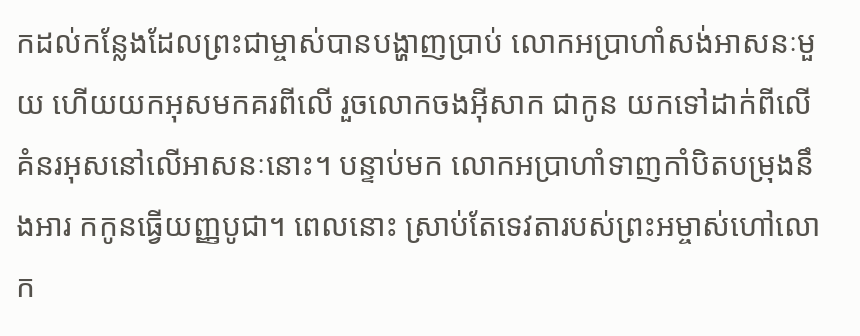កដល់កន្លែងដែលព្រះជាម្ចាស់បានបង្ហាញប្រាប់ លោកអប្រាហាំសង់អាសនៈមួយ ហើយយកអុសមកគរពីលើ រួចលោកចងអ៊ីសាក ជាកូន យកទៅដាក់ពីលើគំនរអុសនៅលើអាសនៈនោះ។ បន្ទាប់មក លោកអប្រាហាំទាញកាំបិតបម្រុងនឹងអារ កកូនធ្វើយញ្ញបូជា។ ពេលនោះ ស្រាប់តែទេវតារបស់ព្រះអម្ចាស់ហៅលោក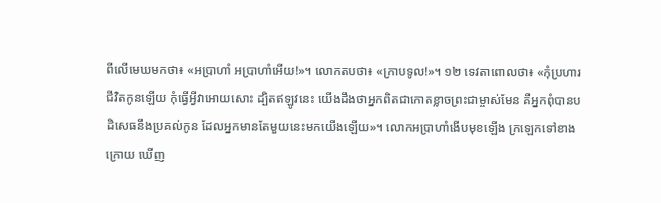ពីលើមេឃមកថា៖ «អប្រាហាំ អប្រាហាំអើយ!»។ លោកតបថា៖ «ក្រាបទូល!»។ ១២ ទេវតាពោលថា៖ «កុំប្រហារជីវិតកូនឡើយ កុំធ្វើអ្វីវាអោយសោះ ដ្បិតឥឡូវនេះ យើងដឹងថាអ្នកពិតជាកោតខ្លាចព្រះជាម្ចាស់មែន គឺអ្នកពុំបានបដិសេធនឹងប្រគល់កូន ដែលអ្នកមានតែមួយនេះមកយើងឡើយ»។ លោកអប្រាហាំងើបមុខឡើង ក្រឡេកទៅខាងក្រោយ ឃើញ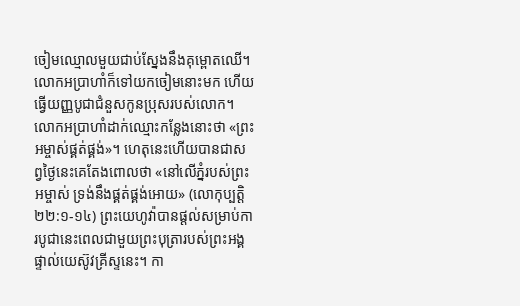ចៀមឈ្មោលមួយជាប់ស្នែងនឹងគុម្ពោតឈើ។ លោកអប្រាហាំក៏ទៅយកចៀមនោះមក ហើយធ្វើយញ្ញបូជាជំនួសកូនប្រុសរបស់លោក។ លោកអប្រាហាំដាក់ឈ្មោះកន្លែងនោះថា «ព្រះអម្ចាស់ផ្គត់ផ្គង់»។ ហេតុនេះហើយបានជាសព្វថ្ងៃនេះគេតែងពោលថា «នៅលើភ្នំរបស់ព្រះអម្ចាស់ ទ្រង់នឹងផ្គត់ផ្គង់អោយ» (លោកុប្បត្តិ ២២:១-១៤) ព្រះយេហូវ៉ាបានផ្ដល់សម្រាប់ការបូជានេះពេលជាមួយព្រះបុត្រារបស់ព្រះអង្គផ្ទាល់យេស៊ូវគ្រីស្ទនេះ។ កា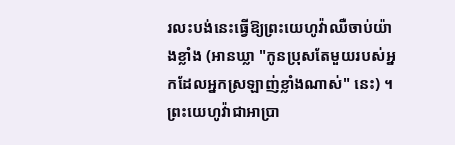រលះបង់នេះធ្វើឱ្យព្រះយេហូវ៉ាឈឺចាប់យ៉ាងខ្លាំង (អានឃ្លា "កូនប្រុសតែមួយរបស់អ្នកដែលអ្នកស្រឡាញ់ខ្លាំងណាស់" នេះ) ។ ព្រះយេហូវ៉ាជាអាប្រា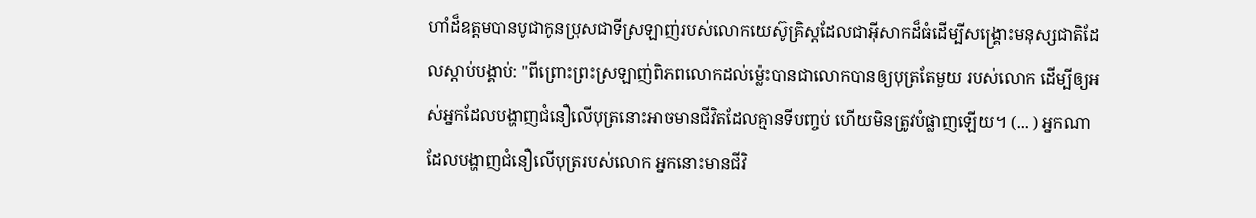ហាំដ៏ឧត្ដមបានបូជាកូនប្រុសជាទីស្រឡាញ់របស់លោកយេស៊ូគ្រិស្ដដែលជាអ៊ីសាកដ៏ធំដើម្បីសង្គ្រោះមនុស្សជាតិដែលស្ដាប់បង្គាប់: "ពីព្រោះព្រះស្រឡាញ់ពិភពលោកដល់ម៉្លេះបានជាលោកបានឲ្យបុត្រតែមួយ របស់លោក ដើម្បីឲ្យអស់អ្នកដែលបង្ហាញជំនឿលើបុត្រនោះអាចមានជីវិតដែលគ្មានទីបញ្ចប់ ហើយមិនត្រូវបំផ្លាញឡើយ។ (... ) អ្នកណាដែលបង្ហាញជំនឿលើបុត្ររបស់លោក អ្នកនោះមានជីវិ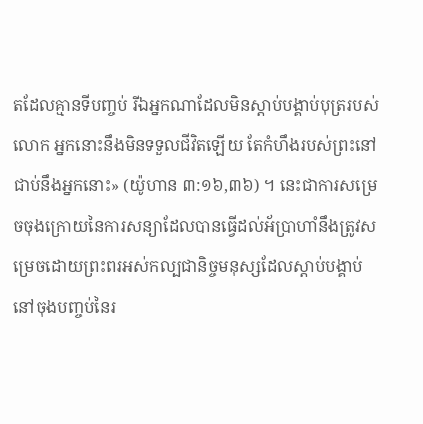តដែលគ្មានទីបញ្ចប់ រីឯអ្នកណាដែលមិនស្តាប់បង្គាប់បុត្ររបស់លោក អ្នកនោះនឹងមិនទទួលជីវិតឡើយ តែកំហឹងរបស់ព្រះនៅជាប់នឹងអ្នកនោះ» (យ៉ូហាន ៣:១៦,៣៦) ។ នេះជាការសម្រេចចុងក្រោយនៃការសន្យាដែលបានធ្វើដល់អ័ប្រាហាំនឹងត្រូវសម្រេចដោយព្រះពរអស់កល្បជានិច្ចមនុស្សដែលស្ដាប់បង្គាប់ នៅចុងបញ្ចប់នៃរ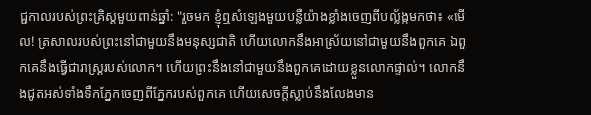ជ្ជកាលរបស់ព្រះគ្រិស្ដមួយពាន់ឆ្នាំ: "រួចមក ខ្ញុំឮសំឡេងមួយបន្លឺយ៉ាងខ្លាំងចេញពីបល្ល័ង្កមកថា៖ «មើល! ត្រសាលរបស់ព្រះនៅជាមួយនឹងមនុស្សជាតិ ហើយលោកនឹងអាស្រ័យនៅជាមួយនឹងពួកគេ ឯពួកគេនឹងធ្វើជារាស្ដ្ររបស់លោក។ ហើយព្រះនឹងនៅជាមួយនឹងពួកគេដោយខ្លួនលោកផ្ទាល់។ លោកនឹងជូតអស់ទាំងទឹកភ្នែកចេញពីភ្នែករបស់ពួកគេ ហើយសេចក្ដីស្លាប់នឹងលែងមាន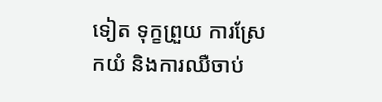ទៀត ទុក្ខព្រួយ ការស្រែកយំ និងការឈឺចាប់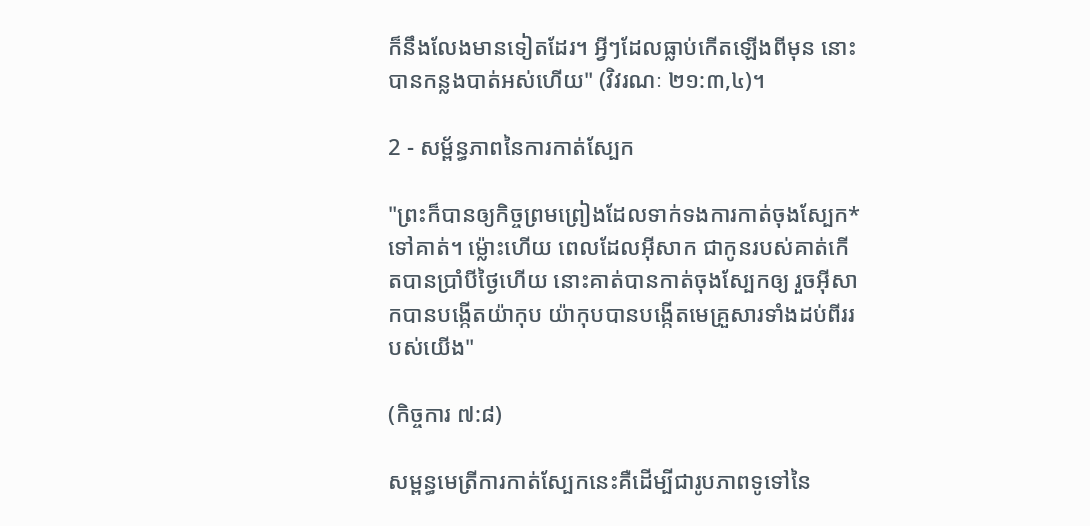ក៏នឹងលែងមានទៀតដែរ។ អ្វីៗដែលធ្លាប់កើតឡើងពីមុន នោះបានកន្លងបាត់អស់ហើយ" (វិវរណៈ ២១:៣,៤)។

2 - សម្ព័ន្ធភាពនៃការកាត់ស្បែក

"ព្រះក៏បានឲ្យកិច្ចព្រមព្រៀងដែលទាក់ទងការកាត់ចុងស្បែក* ទៅគាត់។ ម៉្លោះហើយ ពេលដែលអ៊ីសាក ជាកូនរបស់គាត់កើតបានប្រាំបីថ្ងៃហើយ នោះគាត់បានកាត់ចុងស្បែកឲ្យ រួចអ៊ីសាកបានបង្កើតយ៉ាកុប យ៉ាកុបបានបង្កើតមេគ្រួសារទាំងដប់ពីររបស់យើង"

(កិច្ចការ ៧:៨)

សម្ពន្ធមេត្រីការកាត់ស្បែកនេះគឺដើម្បីជារូបភាពទូទៅនៃ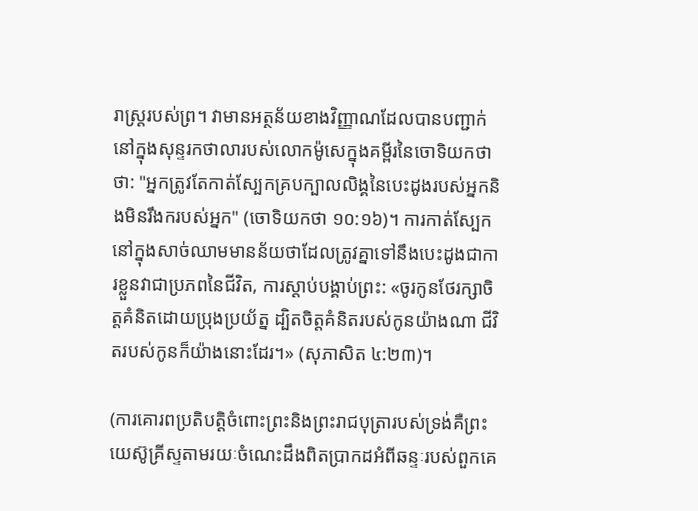រាស្ដ្ររបស់ព្រ។ វាមានអត្ថន័យខាងវិញ្ញាណដែលបានបញ្ជាក់នៅក្នុងសុន្ទរកថាលារបស់លោកម៉ូសេក្នុងគម្ពីរនៃចោទិយកថាថា: "អ្នកត្រូវតែកាត់ស្បែកគ្របក្បាលលិង្គនៃបេះដូងរបស់អ្នកនិងមិនរឹងករបស់អ្នក" (ចោទិយកថា ១០:១៦)។ ការកាត់ស្បែកនៅក្នុងសាច់ឈាមមានន័យថាដែលត្រូវគ្នាទៅនឹងបេះដូងជាការខ្លួនវាជាប្រភពនៃជីវិត, ការស្តាប់បង្គាប់ព្រះ: «ចូរកូនថែរក្សាចិត្តគំនិតដោយប្រុងប្រយ័ត្ន ដ្បិតចិត្តគំនិតរបស់កូនយ៉ាងណា ជីវិតរបស់កូនក៏យ៉ាងនោះដែរ។» (សុភាសិត ៤:២៣)។

(ការគោរពប្រតិបត្តិចំពោះព្រះនិងព្រះរាជបុត្រារបស់ទ្រង់គឺព្រះយេស៊ូគ្រីស្ទតាមរយៈចំណេះដឹងពិតប្រាកដអំពីឆន្ទៈរបស់ពួកគេ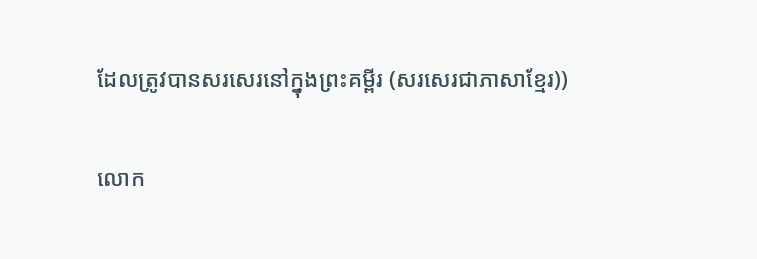ដែលត្រូវបានសរសេរនៅក្នុងព្រះគម្ពីរ (សរសេរជាភាសាខ្មែរ))

លោក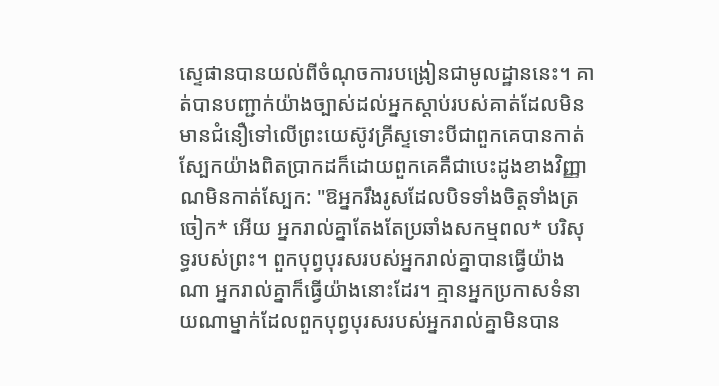ស្ទេផានបានយល់ពីចំណុចការបង្រៀនជាមូលដ្ឋាននេះ។ គាត់បានបញ្ជាក់យ៉ាងច្បាស់ដល់អ្នកស្ដាប់របស់គាត់ដែលមិនមានជំនឿទៅលើព្រះយេស៊ូវគ្រីស្ទទោះបីជាពួកគេបានកាត់ស្បែកយ៉ាងពិតប្រាកដក៏ដោយពួកគេគឺជាបេះដូងខាងវិញ្ញាណមិនកាត់ស្បែក: "ឱអ្នករឹងរូសដែលបិទទាំងចិត្តទាំងត្រចៀក* អើយ អ្នករាល់គ្នាតែងតែប្រឆាំងសកម្មពល* បរិសុទ្ធរបស់ព្រះ។ ពួកបុព្វបុរសរបស់អ្នករាល់គ្នាបានធ្វើយ៉ាងណា អ្នករាល់គ្នាក៏ធ្វើយ៉ាងនោះដែរ។ គ្មានអ្នកប្រកាសទំនាយណាម្នាក់ដែលពួកបុព្វបុរសរបស់អ្នករាល់គ្នាមិនបាន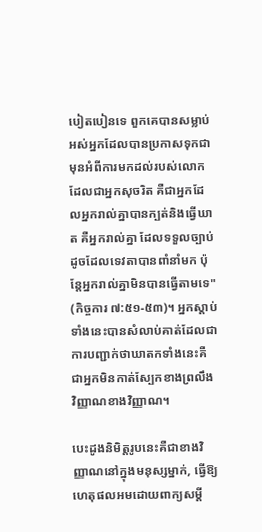បៀតបៀនទេ ពួកគេបានសម្លាប់អស់អ្នកដែលបានប្រកាសទុកជាមុនអំពីការមកដល់របស់លោកដែលជាអ្នកសុចរិត គឺជាអ្នកដែលអ្នករាល់គ្នាបានក្បត់និងធ្វើឃាត គឺអ្នករាល់គ្នា ដែលទទួលច្បាប់ ដូចដែលទេវតាបានពាំនាំមក ប៉ុន្តែអ្នករាល់គ្នាមិនបានធ្វើតាមទេ" (កិច្ចការ ៧:៥១-៥៣)។ អ្នកស្តាប់ទាំងនេះបានសំលាប់គាត់ដែលជាការបញ្ជាក់ថាឃាតកទាំងនេះគឺជាអ្នកមិនកាត់ស្បែកខាងព្រលឹងវិញ្ញាណខាងវិញ្ញាណ។

បេះដូងនិមិត្តរូបនេះគឺជាខាងវិញ្ញាណនៅក្នុងមនុស្សម្នាក់, ធ្វើឱ្យហេតុផលអមដោយពាក្យសម្តី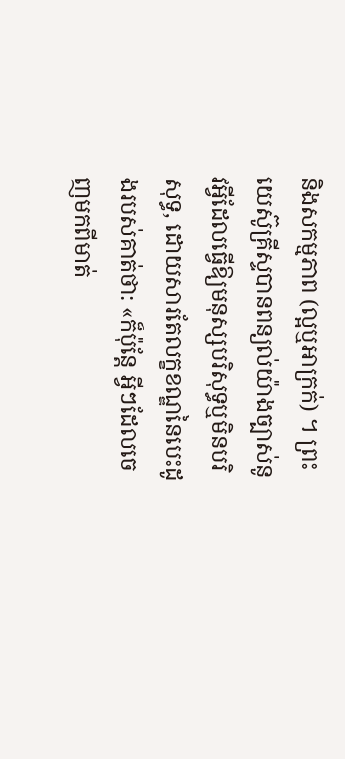និងសកម្មភាព (ល្អឬអាក្រក់) ។ ព្រះយេស៊ូគ្រីស្ទបានពន្យល់យ៉ាងច្បាស់នូវអ្វីដែលធ្វើឱ្យមនុស្សបរិសុទ្ធឬមិនបរិសុទ្ធ, ដោយសារតែលក្ខខណ្ឌនៃបេះដូងរបស់គាត់ថា: «ក៏ប៉ុន្តែ អ្វីៗដែលចេញមកពីមាត់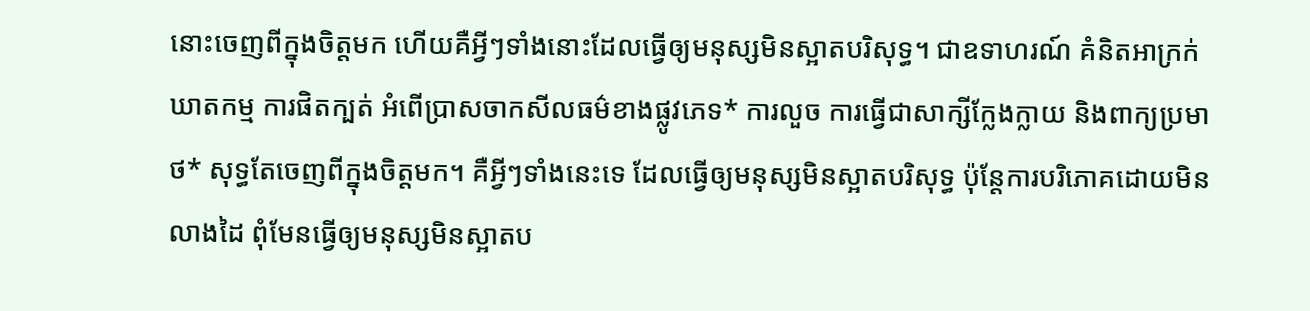នោះចេញពីក្នុងចិត្តមក ហើយគឺអ្វីៗទាំងនោះដែលធ្វើឲ្យមនុស្សមិនស្អាតបរិសុទ្ធ។ ជាឧទាហរណ៍ គំនិតអាក្រក់ ឃាតកម្ម ការផិតក្បត់ អំពើប្រាសចាកសីលធម៌ខាងផ្លូវភេទ* ការលួច ការធ្វើជាសាក្សីក្លែងក្លាយ និងពាក្យប្រមាថ* សុទ្ធតែចេញពីក្នុងចិត្តមក។ គឺអ្វីៗទាំងនេះទេ ដែលធ្វើឲ្យមនុស្សមិនស្អាតបរិសុទ្ធ ប៉ុន្តែការបរិភោគដោយមិនលាងដៃ ពុំមែនធ្វើឲ្យមនុស្សមិនស្អាតប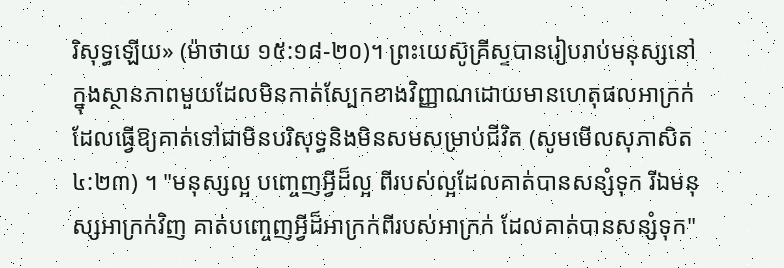រិសុទ្ធឡើយ» (ម៉ាថាយ ១៥:១៨-២០)។ ព្រះយេស៊ូគ្រីស្ទបានរៀបរាប់មនុស្សនៅក្នុងស្ថានភាពមួយដែលមិនកាត់ស្បែកខាងវិញ្ញាណដោយមានហេតុផលអាក្រក់ដែលធ្វើឱ្យគាត់ទៅជាមិនបរិសុទ្ធនិងមិនសមសម្រាប់ជីវិត (សូមមើលសុភាសិត ៤:២៣) ។ "មនុស្សល្អ បញ្ចេញអ្វីដ៏ល្អ ពីរបស់ល្អដែលគាត់បានសន្សំទុក រីឯមនុស្សអាក្រក់វិញ គាត់បញ្ចេញអ្វីដ៏អាក្រក់ពីរបស់អាក្រក់ ដែលគាត់បានសន្សំទុក"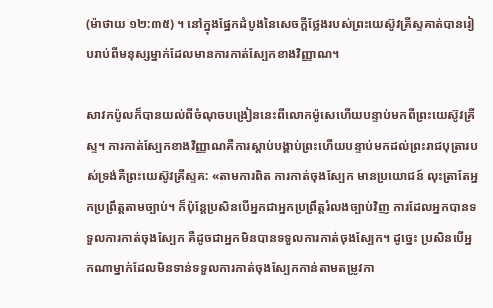(ម៉ាថាយ ១២:៣៥) ។ នៅក្នុងផ្នែកដំបូងនៃសេចក្តីថ្លែងរបស់ព្រះយេស៊ូវគ្រីស្ទគាត់បានរៀបរាប់ពីមនុស្សម្នាក់ដែលមានការកាត់ស្បែកខាងវិញ្ញាណ។

សាវកប៉ូលក៏បានយល់ពីចំណុចបង្រៀននេះពីលោកម៉ូសេហើយបន្ទាប់មកពីព្រះយេស៊ូវគ្រីស្ទ។ ការកាត់ស្បែកខាងវិញ្ញាណគឺការស្ដាប់បង្គាប់ព្រះហើយបន្ទាប់មកដល់ព្រះរាជបុត្រារបស់ទ្រង់គឺព្រះយេស៊ូវគ្រីស្ទគ: «តាមការពិត ការកាត់ចុងស្បែក មានប្រយោជន៍ លុះត្រាតែអ្នកប្រព្រឹត្តតាមច្បាប់។ ក៏ប៉ុន្តែប្រសិនបើអ្នកជាអ្នកប្រព្រឹត្តរំលងច្បាប់វិញ ការដែលអ្នកបានទទួលការកាត់ចុងស្បែក គឺដូចជាអ្នកមិនបានទទួលការកាត់ចុងស្បែក។ ដូច្នេះ ប្រសិនបើអ្នកណាម្នាក់ដែលមិនទាន់ទទួលការកាត់ចុងស្បែកកាន់តាមតម្រូវកា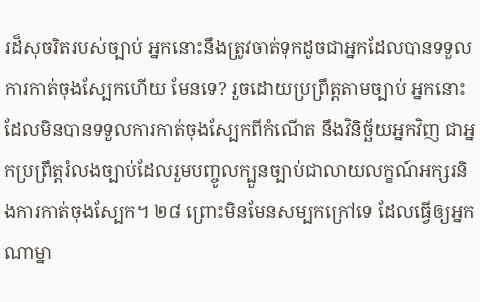រដ៏សុចរិតរបស់ច្បាប់ អ្នកនោះនឹងត្រូវចាត់ទុកដូចជាអ្នកដែលបានទទួលការកាត់ចុងស្បែកហើយ មែនទេ? រួចដោយប្រព្រឹត្តតាមច្បាប់ អ្នកនោះដែលមិនបានទទួលការកាត់ចុងស្បែកពីកំណើត នឹងវិនិច្ឆ័យអ្នកវិញ ជាអ្នកប្រព្រឹត្តរំលងច្បាប់ដែលរួមបញ្ចូលក្បួនច្បាប់ជាលាយលក្ខណ៍អក្សរនិងការកាត់ចុងស្បែក។ ២៨ ព្រោះមិនមែនសម្បកក្រៅទេ ដែលធ្វើឲ្យអ្នកណាម្នា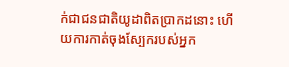ក់ជាជនជាតិយូដាពិតប្រាកដនោះ ហើយការកាត់ចុងស្បែករបស់អ្នក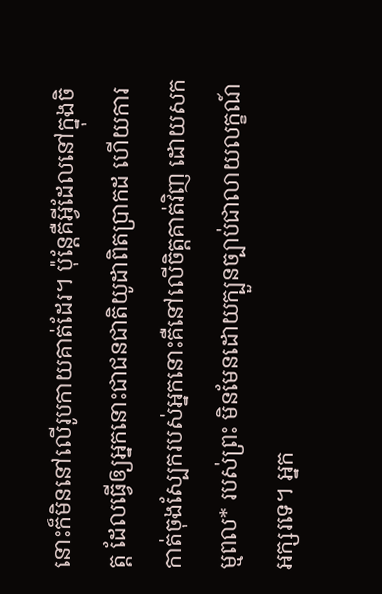នោះក៏មិននៅលើរូបកាយគាត់ដែរ។ ប៉ុន្តែគឺអ្វីដែលនៅក្នុងចិត្ត ដែលធ្វើឲ្យអ្នកនោះជាជនជាតិយូដាពិតប្រាកដ ហើយការកាត់ចុងស្បែករបស់អ្នកនោះគឺនៅលើចិត្តគាត់វិញ ដោយសកម្មពល* របស់ព្រះ មិនមែនដោយក្បួនច្បាប់ជាលាយលក្ខណ៍អក្សរទេ។ អ្នក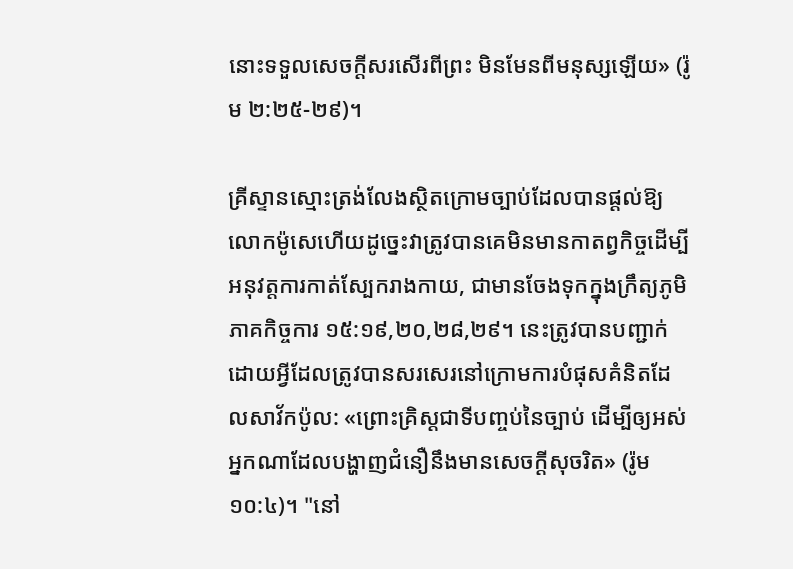នោះទទួលសេចក្ដីសរសើរពីព្រះ មិនមែនពីមនុស្សឡើយ» (រ៉ូម ២:២៥-២៩)។

គ្រីស្ទានស្មោះត្រង់លែងស្ថិតក្រោមច្បាប់ដែលបានផ្ដល់ឱ្យលោកម៉ូសេហើយដូច្នេះវាត្រូវបានគេមិនមានកាតព្វកិច្ចដើម្បីអនុវត្តការកាត់ស្បែករាងកាយ, ជាមានចែងទុកក្នុងក្រឹត្យភូមិភាគកិច្ចការ ១៥:១៩,២០,២៨,២៩។ នេះត្រូវបានបញ្ជាក់ដោយអ្វីដែលត្រូវបានសរសេរនៅក្រោមការបំផុសគំនិតដែលសាវ័កប៉ូល: «ព្រោះគ្រិស្ដជាទីបញ្ចប់នៃច្បាប់ ដើម្បីឲ្យអស់អ្នកណាដែលបង្ហាញជំនឿនឹងមានសេចក្ដីសុចរិត» (រ៉ូម ១០:៤)។ "នៅ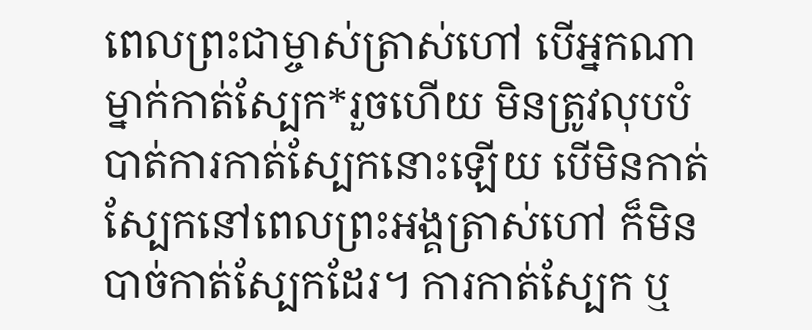ពេលព្រះជាម្ចាស់ត្រាស់ហៅ បើអ្នកណាម្នាក់កាត់ស្បែក*រួចហើយ មិនត្រូវលុបបំបាត់ការកាត់ស្បែកនោះឡើយ បើមិនកាត់ស្បែកនៅពេលព្រះអង្គត្រាស់ហៅ ក៏មិនបាច់កាត់ស្បែកដែរ។ ការកាត់ស្បែក ឬ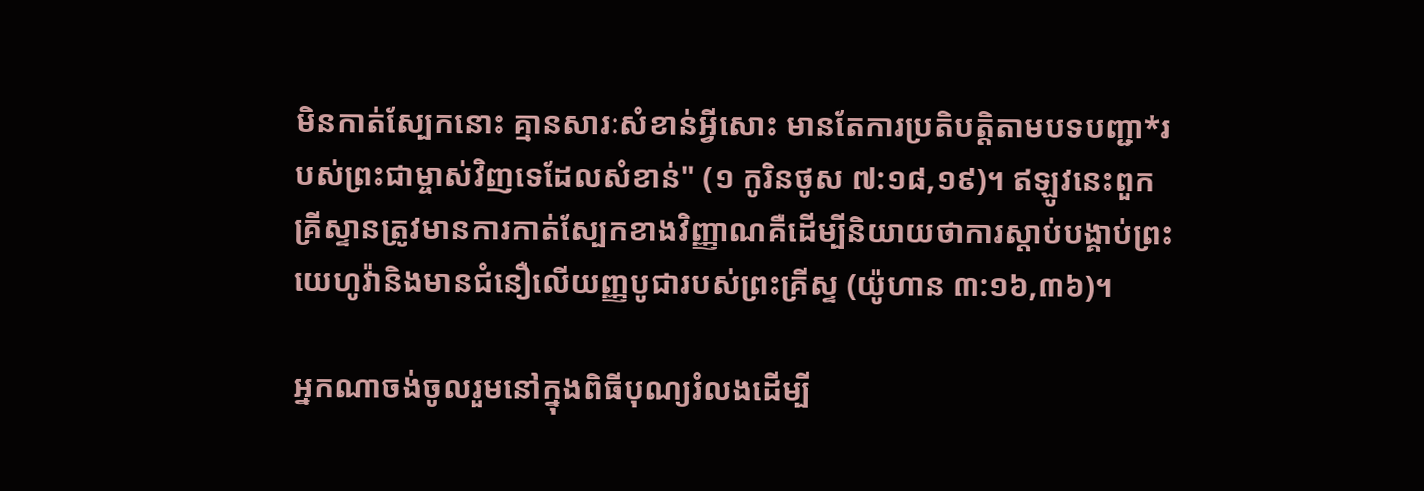មិនកាត់ស្បែកនោះ គ្មានសារៈសំខាន់អ្វីសោះ មានតែការប្រតិបត្តិតាមបទបញ្ជា*របស់ព្រះជាម្ចាស់វិញទេដែលសំខាន់" (១ កូរិនថូស ៧:១៨,១៩)។ ឥឡូវនេះពួកគ្រីស្ទានត្រូវមានការកាត់ស្បែកខាងវិញ្ញាណគឺដើម្បីនិយាយថាការស្ដាប់បង្គាប់ព្រះយេហូវ៉ានិងមានជំនឿលើយញ្ញបូជារបស់ព្រះគ្រីស្ទ (យ៉ូហាន ៣:១៦,៣៦)។

អ្នកណាចង់ចូលរួមនៅក្នុងពិធីបុណ្យរំលងដើម្បី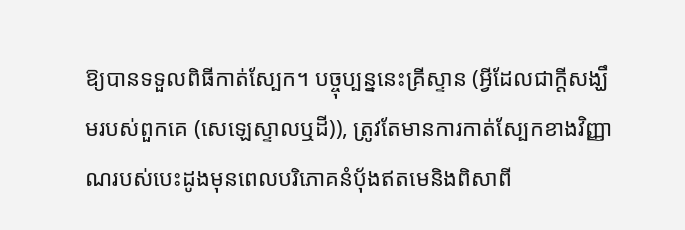ឱ្យបានទទួលពិធីកាត់ស្បែក។ បច្ចុប្បន្ននេះគ្រីស្ទាន (អ្វីដែលជាក្តីសង្ឃឹមរបស់ពួកគេ (សេឡេស្ទាលឬដី)), ត្រូវតែមានការកាត់ស្បែកខាងវិញ្ញាណរបស់បេះដូងមុនពេលបរិភោគនំបុ័ងឥតមេនិងពិសាពី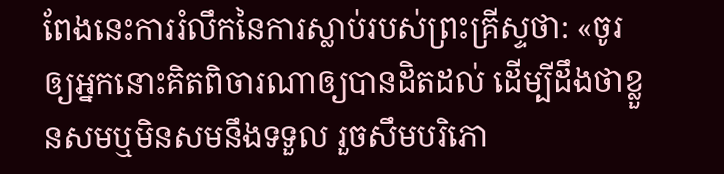ពែងនេះការរំលឹកនៃការស្លាប់របស់ព្រះគ្រីស្ទថា: «ចូរឲ្យអ្នកនោះគិតពិចារណាឲ្យបានដិតដល់ ដើម្បីដឹងថាខ្លួនសមឬមិនសមនឹងទទួល រួចសឹមបរិភោ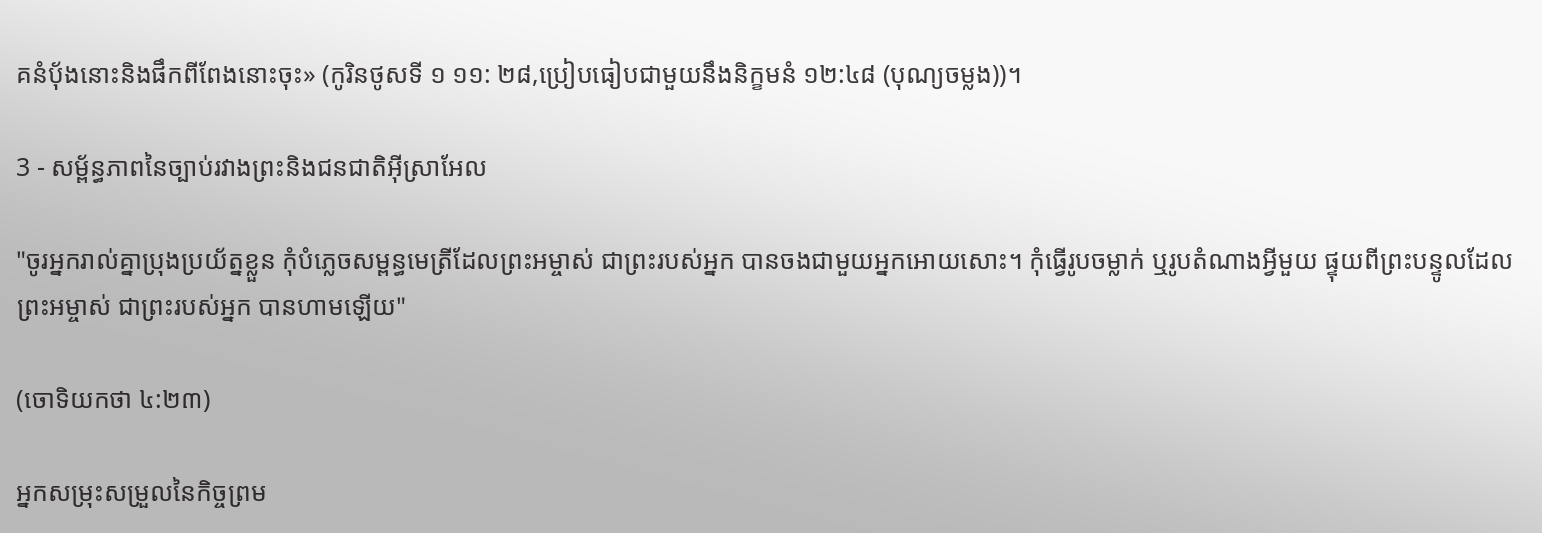គនំប៉័ងនោះនិងផឹកពីពែងនោះចុះ» (កូរិនថូសទី ១ ១១: ២៨,ប្រៀបធៀបជាមួយនឹងនិក្ខមនំ ១២:៤៨ (បុណ្យចម្លង))។

3 - សម្ព័ន្ធភាពនៃច្បាប់រវាងព្រះនិងជនជាតិអ៊ីស្រាអែល

"ចូរអ្នករាល់គ្នាប្រុងប្រយ័ត្នខ្លួន កុំបំភ្លេចសម្ពន្ធមេត្រីដែលព្រះអម្ចាស់ ជាព្រះរបស់អ្នក បានចងជាមួយអ្នកអោយសោះ។ កុំធ្វើរូបចម្លាក់ ឬរូបតំណាងអ្វីមួយ ផ្ទុយពីព្រះបន្ទូលដែលព្រះអម្ចាស់ ជាព្រះរបស់អ្នក បានហាមឡើយ"

(ចោទិយកថា ៤:២៣)

អ្នកសម្រុះសម្រួលនៃកិច្ចព្រម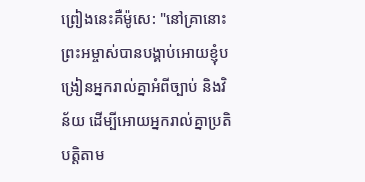ព្រៀងនេះគឺម៉ូសេ: "នៅគ្រានោះ ព្រះអម្ចាស់បានបង្គាប់អោយខ្ញុំបង្រៀនអ្នករាល់គ្នាអំពីច្បាប់ និងវិន័យ ដើម្បីអោយអ្នករាល់គ្នាប្រតិបត្តិតាម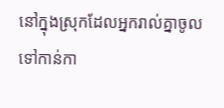នៅក្នុងស្រុកដែលអ្នករាល់គ្នាចូលទៅកាន់កា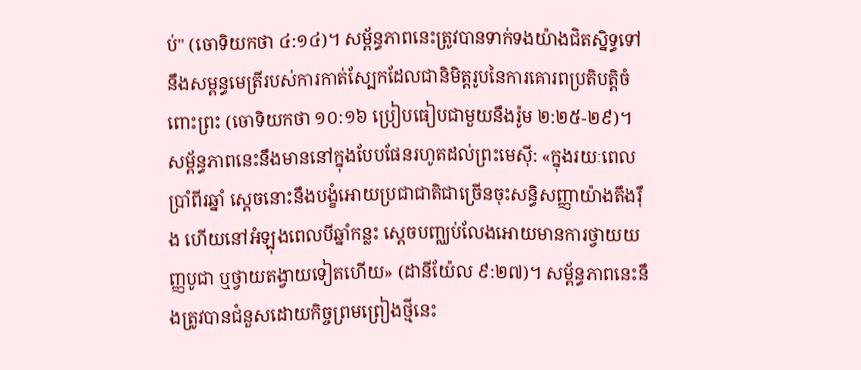ប់" (ចោទិយកថា ៤:១៤)។ សម្ព័ន្ធភាពនេះត្រូវបានទាក់ទងយ៉ាងជិតស្និទ្ធទៅនឹងសម្ពន្ធមេត្រីរបស់ការកាត់ស្បែកដែលជានិមិត្ដរូបនៃការគោរពប្រតិបត្តិចំពោះព្រះ (ចោទិយកថា ១០:១៦ ប្រៀបធៀបជាមួយនឹងរ៉ូម ២:២៥-២៩)។ សម្ព័ន្ធភាពនេះនឹងមាននៅក្នុងបែបផែនរហូតដល់ព្រះមេស៊ី: «ក្នុងរយៈពេលប្រាំពីរឆ្នាំ ស្ដេចនោះនឹងបង្ខំអោយប្រជាជាតិជាច្រើនចុះសន្ធិសញ្ញាយ៉ាងតឹងរ៉ឹង ហើយនៅអំឡុងពេលបីឆ្នាំកន្លះ ស្ដេចបញ្ឈប់លែងអោយមានការថ្វាយយញ្ញបូជា ឬថ្វាយតង្វាយទៀតហើយ» (ដានីយ៉ែល ៩:២៧)។ សម្ព័ន្ធភាពនេះនឹងត្រូវបានជំនួសដោយកិច្ចព្រមព្រៀងថ្មីនេះ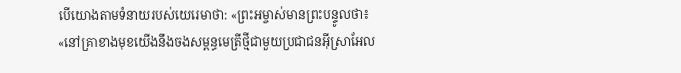បើយោងតាមទំនាយរបស់យេរេមាថា: «ព្រះអម្ចាស់មានព្រះបន្ទូលថា៖ «នៅគ្រាខាងមុខយើងនឹងចងសម្ពន្ធមេត្រីថ្មីជាមួយប្រជាជនអ៊ីស្រាអែល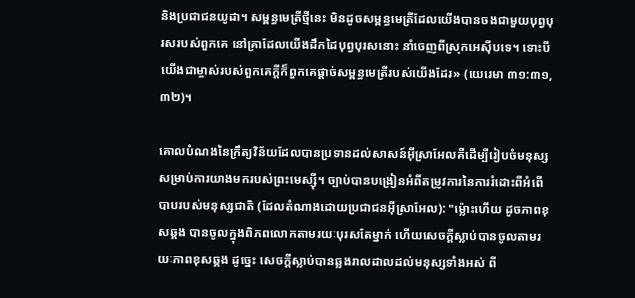និងប្រជាជនយូដា។ សម្ពន្ធមេត្រីថ្មីនេះ មិនដូចសម្ពន្ធមេត្រីដែលយើងបានចងជាមួយបុព្វបុរសរបស់ពួកគេ នៅគ្រាដែលយើងដឹកដៃបុព្វបុរសនោះ នាំចេញពីស្រុកអេស៊ីបទេ។ ទោះបីយើងជាម្ចាស់របស់ពួកគេក្ដីក៏ពួកគេផ្ដាច់សម្ពន្ធមេត្រីរបស់យើងដែរ» (យេរេមា ៣១:៣១,៣២)។

គោលបំណងនៃក្រឹត្យវិន័យដែលបានប្រទានដល់សាសន៍អ៊ីស្រាអែលគឺដើម្បីរៀបចំមនុស្សសម្រាប់ការយាងមករបស់ព្រះមេស្ស៊ី។ ច្បាប់បានបង្រៀនអំពីតម្រូវការនៃការរំដោះពីអំពើបាបរបស់មនុស្សជាតិ (ដែលតំណាងដោយប្រជាជនអ៊ីស្រាអែល): "ម៉្លោះហើយ ដូចភាពខុសឆ្គង បានចូលក្នុងពិភពលោកតាមរយៈបុរសតែម្នាក់ ហើយសេចក្ដីស្លាប់បានចូលតាមរយៈភាពខុសឆ្គង ដូច្នេះ សេចក្ដីស្លាប់បានឆ្លងរាលដាលដល់មនុស្សទាំងអស់ ពី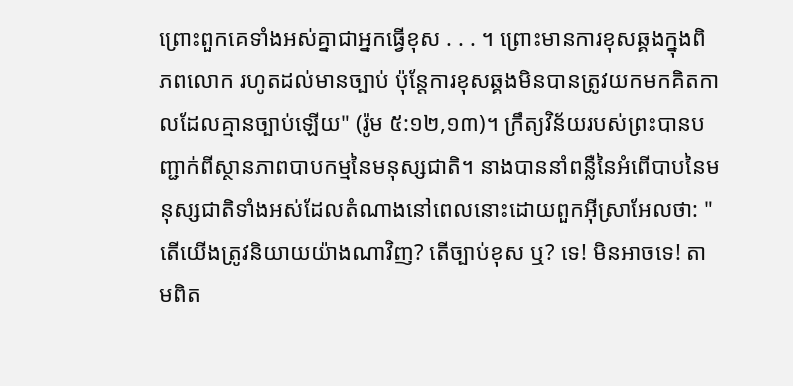ព្រោះពួកគេទាំងអស់គ្នាជាអ្នកធ្វើខុស . . . ។ ព្រោះមានការខុសឆ្គងក្នុងពិភពលោក រហូតដល់មានច្បាប់ ប៉ុន្តែការខុសឆ្គងមិនបានត្រូវយកមកគិតកាលដែលគ្មានច្បាប់ឡើយ" (រ៉ូម ៥:១២,១៣)។ ក្រឹត្យវិន័យរបស់ព្រះបានបញ្ជាក់ពីស្ថានភាពបាបកម្មនៃមនុស្សជាតិ។ នាងបាននាំពន្លឺនៃអំពើបាបនៃមនុស្សជាតិទាំងអស់ដែលតំណាងនៅពេលនោះដោយពួកអ៊ីស្រាអែលថា: "តើយើងត្រូវនិយាយយ៉ាងណាវិញ? តើច្បាប់ខុស ឬ? ទេ! មិនអាចទេ! តាមពិត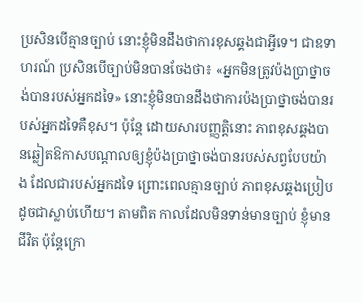ប្រសិនបើគ្មានច្បាប់ នោះខ្ញុំមិនដឹងថាការខុសឆ្គងជាអ្វីទេ។ ជាឧទាហរណ៍ ប្រសិនបើច្បាប់មិនបានចែងថា៖ «អ្នកមិនត្រូវប៉ងប្រាថ្នាចង់បានរបស់អ្នកដទៃ» នោះខ្ញុំមិនបានដឹងថាការប៉ងប្រាថ្នាចង់បានរបស់អ្នកដទៃគឺខុស។ ប៉ុន្តែ ដោយសារបញ្ញត្តិនោះ ភាពខុសឆ្គងបានឆ្លៀតឱកាសបណ្ដាលឲ្យខ្ញុំប៉ងប្រាថ្នាចង់បានរបស់សព្វបែបយ៉ាង ដែលជារបស់អ្នកដទៃ ព្រោះពេលគ្មានច្បាប់ ភាពខុសឆ្គងប្រៀបដូចជាស្លាប់ហើយ។ តាមពិត កាលដែលមិនទាន់មានច្បាប់ ខ្ញុំមានជីវិត ប៉ុន្តែក្រោ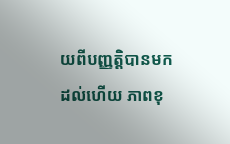យពីបញ្ញត្តិបានមកដល់ហើយ ភាពខុ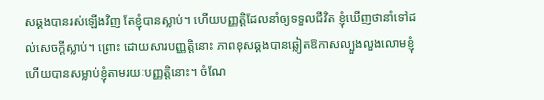សឆ្គងបានរស់ឡើងវិញ តែខ្ញុំបានស្លាប់។ ហើយបញ្ញត្តិដែលនាំឲ្យទទួលជីវិត ខ្ញុំឃើញថានាំទៅដល់សេចក្ដីស្លាប់។ ព្រោះ ដោយសារបញ្ញត្តិនោះ ភាពខុសឆ្គងបានឆ្លៀតឱកាសល្បួងលួងលោមខ្ញុំ ហើយបានសម្លាប់ខ្ញុំតាមរយៈបញ្ញត្តិនោះ។ ចំណែ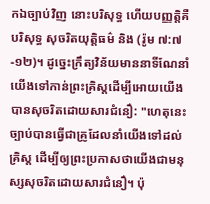កឯច្បាប់វិញ នោះបរិសុទ្ធ ហើយបញ្ញត្តិគឺបរិសុទ្ធ សុចរិតយុត្តិធម៌ និង (រ៉ូម ៧:៧-១២)។ ដូច្នេះក្រឹត្យវិន័យមាននាទីណែនាំយើងទៅកាន់ព្រះគ្រិស្ដដើម្បីអោយយើងបានសុចរិតដោយសារជំនឿ: "ហេតុនេះ ច្បាប់បានធ្វើជាគ្រូដែលនាំយើងទៅដល់គ្រិស្ដ ដើម្បីឲ្យព្រះប្រកាសថាយើងជាមនុស្សសុចរិតដោយសារជំនឿ។ ប៉ុ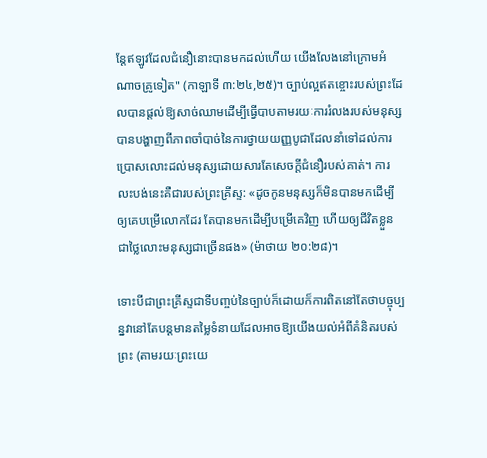ន្តែឥឡូវដែលជំនឿនោះបានមកដល់ហើយ យើងលែងនៅក្រោមអំណាចគ្រូទៀត" (កាឡាទី ៣:២៤,២៥)។ ច្បាប់ល្អឥតខ្ចោះរបស់ព្រះដែលបានផ្តល់ឱ្យសាច់ឈាមដើម្បីធ្វើបាបតាមរយៈការរំលងរបស់មនុស្សបានបង្ហាញពីភាពចាំបាច់នៃការថ្វាយយញ្ញបូជាដែលនាំទៅដល់ការប្រោសលោះដល់មនុស្សដោយសារតែសេចក្ដីជំនឿរបស់គាត់។ ការលះបង់នេះគឺជារបស់ព្រះគ្រីស្ទ: «ដូចកូនមនុស្សក៏មិនបានមកដើម្បីឲ្យគេបម្រើលោកដែរ តែបានមកដើម្បីបម្រើគេវិញ ហើយឲ្យជីវិតខ្លួនជាថ្លៃលោះមនុស្សជាច្រើនផង» (ម៉ាថាយ ២០:២៨)។

ទោះបីជាព្រះគ្រីស្ទជាទីបញ្ចប់នៃច្បាប់ក៏ដោយក៏ការពិតនៅតែថាបច្ចុប្បន្នវានៅតែបន្តមានតម្លៃទំនាយដែលអាចឱ្យយើងយល់អំពីគំនិតរបស់ព្រះ (តាមរយៈព្រះយេ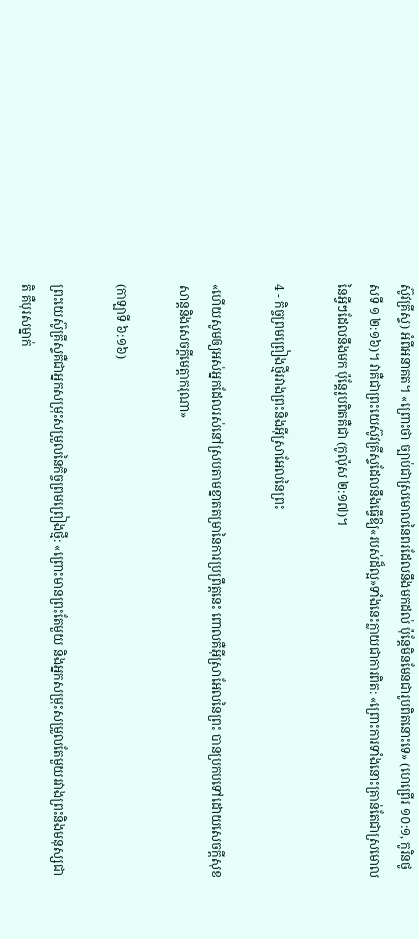ស៊ូវគ្រីស្ទ) អំពីអនាគត។ «ព្រោះថា ច្បាប់ជាស្រមោលនៃពរដែលនឹងមកដល់ ប៉ុន្តែមិនមែនជារូបពិតនោះទេ» (ហេព្រើរ ១០:១, កូរិនថូសទី ១ ២:១៦)។ វាគឺជាព្រះយេស៊ូវគ្រីស្ទដែលនឹងធ្វើឱ្យ«របស់ដ៏ល្អ»ទាំងនេះក្លាយជាការពិត: «ព្រោះការទាំងនោះគ្រាន់តែជាស្រមោលនៃអ្វីៗដែលនឹងមក ប៉ុន្តែរូបពិតគឺជា (កូល៉ុស ២:១៧)។

4 - កិច្ចព្រមព្រៀងថ្មីរវាងព្រះនិងអ៊ីស្រាអែលនៃព្រះ

«ហើយសូមឲ្យអស់អ្នកដែលរស់នៅស្របតាមខ្នាតតម្រានៃការប្រព្រឹត្តនេះ ពោលគឺអ៊ីស្រាអែលនៃព្រះ បានប្រកបទៅដោយសេចក្ដីសុខសាន្តនិងសេចក្ដីមេត្តាករុណា»

(កាឡាទី ៦:១៦)

ព្រះយេស៊ូគ្រីស្ទគឺជាអ្នកសម្រុះសម្រួលនៃកិច្ចព្រមព្រៀងថ្មី: «ព្រោះមានព្រះតែមួយ និងអ្នកសម្រុះសម្រួលតែមួយរវាងព្រះនិងមនុស្សជាតិ គឺបុរសម្នាក់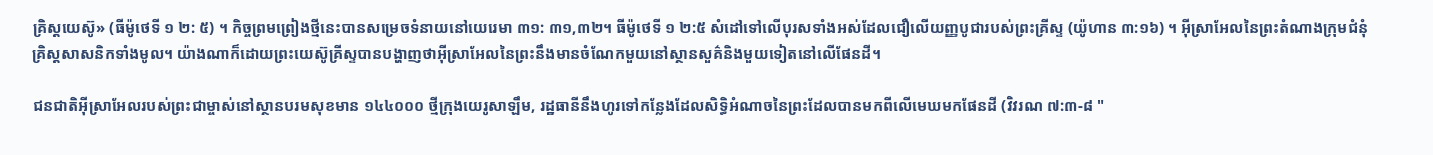គ្រិស្ដយេស៊ូ» (ធីម៉ូថេទី ១ ២: ៥) ។ កិច្ចព្រមព្រៀងថ្មីនេះបានសម្រេចទំនាយនៅយេរេមា ៣១: ៣១,៣២។ ធីម៉ូថេទី ១ ២:៥ សំដៅទៅលើបុរសទាំងអស់ដែលជឿលើយញ្ញបូជារបស់ព្រះគ្រីស្ទ (យ៉ូហាន ៣:១៦) ។ អ៊ីស្រាអែលនៃព្រះតំណាងក្រុមជំនុំគ្រិស្ដសាសនិកទាំងមូល។ យ៉ាងណាក៏ដោយព្រះយេស៊ូគ្រីស្ទបានបង្ហាញថាអ៊ីស្រាអែលនៃព្រះនឹងមានចំណែកមួយនៅស្ថានសួគ៌និងមួយទៀតនៅលើផែនដី។

ជនជាតិអ៊ីស្រាអែលរបស់ព្រះជាម្ចាស់នៅស្ថានបរមសុខមាន ១៤៤០០០ ថ្មីក្រុងយេរូសាឡឹម, រដ្ឋធានីនឹងហូរទៅកន្លែងដែលសិទ្ធិអំណាចនៃព្រះដែលបានមកពីលើមេឃមកផែនដី (វិវរណ ៧:៣-៨ "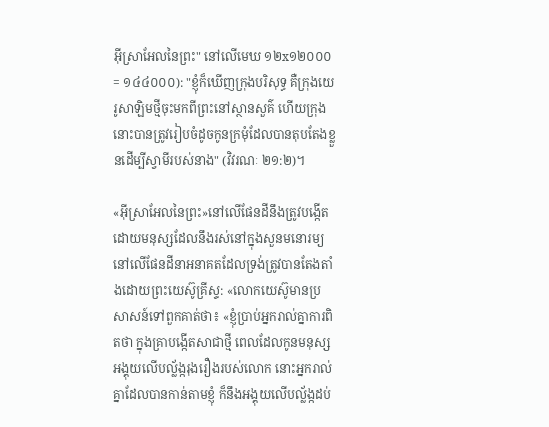អ៊ីស្រាអែលនៃព្រះ" នៅលើមេឃ ១២x១២០០០ = ១៤៤០០០): "ខ្ញុំក៏ឃើញក្រុងបរិសុទ្ធ គឺក្រុងយេរូសាឡិមថ្មីចុះមកពីព្រះនៅស្ថានសួគ៌ ហើយក្រុងនោះបានត្រូវរៀបចំដូចកូនក្រមុំដែលបានតុបតែងខ្លួនដើម្បីស្វាមីរបស់នាង" (វិវរណៈ ២១:២)។

«អ៊ីស្រាអែលនៃព្រះ»នៅលើផែនដីនឹងត្រូវបង្កើតដោយមនុស្សដែលនឹងរស់នៅក្នុងសួនមនោរម្យនៅលើផែនដីនាអនាគតដែលទ្រង់ត្រូវបានតែងតាំងដោយព្រះយេស៊ូគ្រីស្ទ: «លោកយេស៊ូមានប្រសាសន៍ទៅពួកគាត់ថា៖ «ខ្ញុំប្រាប់អ្នករាល់គ្នាការពិតថា ក្នុងគ្រាបង្កើតសាជាថ្មី ពេលដែលកូនមនុស្សអង្គុយលើបល្ល័ង្ករុងរឿងរបស់លោក នោះអ្នករាល់គ្នាដែលបានកាន់តាមខ្ញុំ ក៏នឹងអង្គុយលើបល្ល័ង្កដប់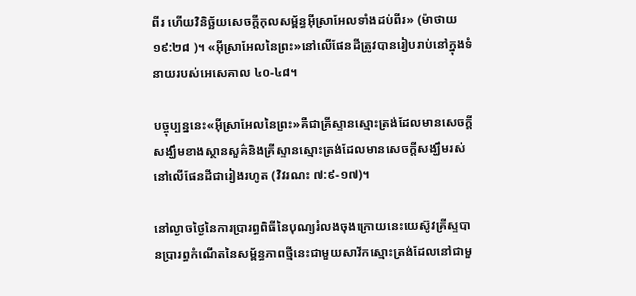ពីរ ហើយវិនិច្ឆ័យសេចក្ដីកុលសម្ព័ន្ធអ៊ីស្រាអែលទាំងដប់ពីរ» (ម៉ាថាយ ១៩:២៨ )។ «អ៊ីស្រាអែលនៃព្រះ»នៅលើផែនដីត្រូវបានរៀបរាប់នៅក្នុងទំនាយរបស់អេសេគាល ៤០-៤៨។

បច្ចុប្បន្ននេះ«អ៊ីស្រាអែលនៃព្រះ»គឺជាគ្រីស្ទានស្មោះត្រង់ដែលមានសេចក្ដីសង្ឃឹមខាងស្ថានសួគ៌និងគ្រីស្ទានស្មោះត្រង់ដែលមានសេចក្ដីសង្ឃឹមរស់នៅលើផែនដីជារៀងរហូត (វិវរណះ ៧:៩-១៧)។

នៅល្ងាចថ្ងៃនៃការប្រារព្ធពិធីនៃបុណ្យរំលងចុងក្រោយនេះយេស៊ូវគ្រីស្ទបានប្រារព្ធកំណើតនៃសម្ព័ន្ធភាពថ្មីនេះជាមួយសាវ័កស្មោះត្រង់ដែលនៅជាមួ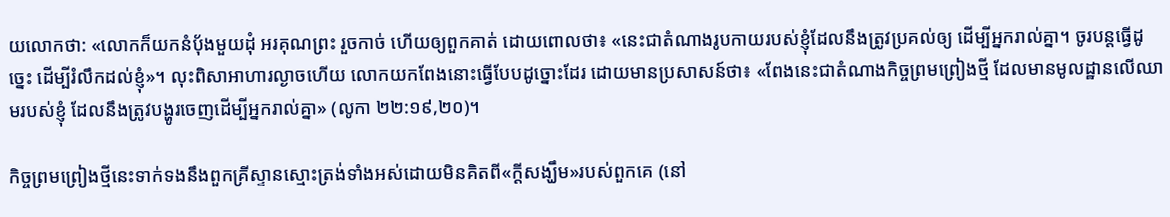យលោកថា: «លោកក៏យកនំប៉័ងមួយដុំ អរគុណព្រះ រួចកាច់ ហើយឲ្យពួកគាត់ ដោយពោលថា៖ «នេះជាតំណាងរូបកាយរបស់ខ្ញុំដែលនឹងត្រូវប្រគល់ឲ្យ ដើម្បីអ្នករាល់គ្នា។ ចូរបន្តធ្វើដូច្នេះ ដើម្បីរំលឹកដល់ខ្ញុំ»។ លុះពិសាអាហារល្ងាចហើយ លោកយកពែងនោះធ្វើបែបដូច្នោះដែរ ដោយមានប្រសាសន៍ថា៖ «ពែងនេះជាតំណាងកិច្ចព្រមព្រៀងថ្មី ដែលមានមូលដ្ឋានលើឈាមរបស់ខ្ញុំ ដែលនឹងត្រូវបង្ហូរចេញដើម្បីអ្នករាល់គ្នា» (លូកា ២២:១៩,២០)។

កិច្ចព្រមព្រៀងថ្មីនេះទាក់ទងនឹងពួកគ្រីស្ទានស្មោះត្រង់ទាំងអស់ដោយមិនគិតពី«ក្តីសង្ឃឹម»របស់ពួកគេ (នៅ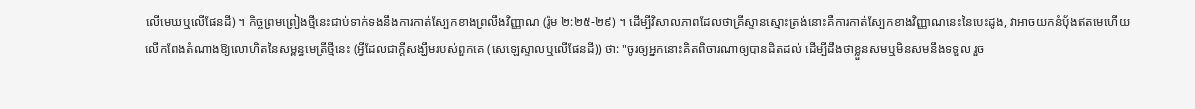លើមេឃឬលើផែនដី) ។ កិច្ចព្រមព្រៀងថ្មីនេះជាប់ទាក់ទងនឹងការកាត់ស្បែកខាងព្រលឹងវិញ្ញាណ (រ៉ូម ២:២៥-២៩) ។ ដើម្បីវិសាលភាពដែលថាគ្រីស្ទានស្មោះត្រង់នោះគឺការកាត់ស្បែកខាងវិញ្ញាណនេះនៃបេះដូង, វាអាចយកនំបុ័ងឥតមេហើយលើកពែងតំណាងឱ្យលោហិតនៃសម្ពន្ធមេត្រីថ្មីនេះ (អ្វីដែលជាក្តីសង្ឃឹមរបស់ពួកគេ (សេឡេស្ទាលឬលើផែនដី)) ថា: "ចូរឲ្យអ្នកនោះគិតពិចារណាឲ្យបានដិតដល់ ដើម្បីដឹងថាខ្លួនសមឬមិនសមនឹងទទួល រួច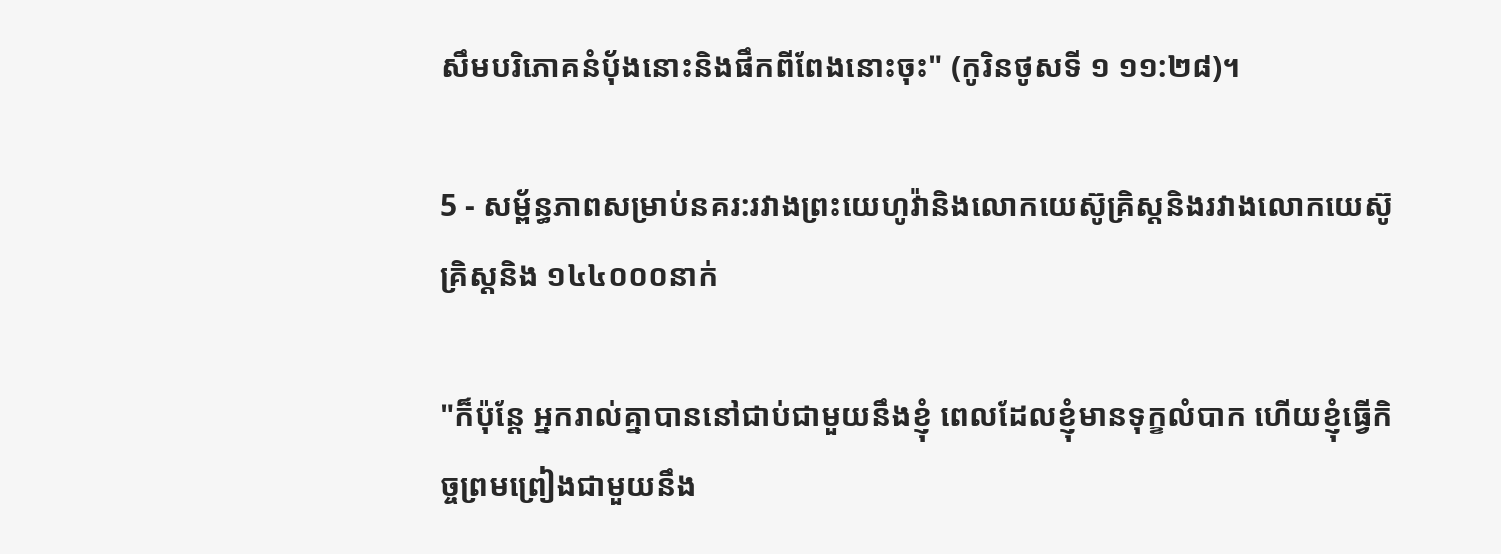សឹមបរិភោគនំប៉័ងនោះនិងផឹកពីពែងនោះចុះ" (កូរិនថូសទី ១ ១១:២៨)។

5 - សម្ព័ន្ធភាពសម្រាប់នគរ:រវាងព្រះយេហូវ៉ានិងលោកយេស៊ូគ្រិស្ដនិងរវាងលោកយេស៊ូគ្រិស្ដនិង ១៤៤០០០នាក់

"ក៏ប៉ុន្តែ អ្នករាល់គ្នាបាននៅជាប់ជាមួយនឹងខ្ញុំ ពេលដែលខ្ញុំមានទុក្ខលំបាក ហើយខ្ញុំធ្វើកិច្ចព្រមព្រៀងជាមួយនឹង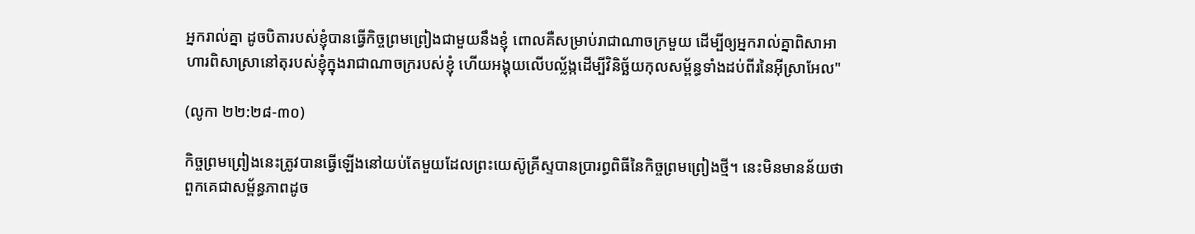អ្នករាល់គ្នា ដូចបិតារបស់ខ្ញុំបានធ្វើកិច្ចព្រមព្រៀងជាមួយនឹងខ្ញុំ ពោលគឺសម្រាប់រាជាណាចក្រមួយ ដើម្បីឲ្យអ្នករាល់គ្នាពិសាអាហារពិសាស្រានៅតុរបស់ខ្ញុំក្នុងរាជាណាចក្ររបស់ខ្ញុំ ហើយអង្គុយលើបល្ល័ង្កដើម្បីវិនិច្ឆ័យកុលសម្ព័ន្ធទាំងដប់ពីរនៃអ៊ីស្រាអែល"

(លូកា ២២:២៨-៣០)

កិច្ចព្រមព្រៀងនេះត្រូវបានធ្វើឡើងនៅយប់តែមួយដែលព្រះយេស៊ូគ្រីស្ទបានប្រារព្ធពិធីនៃកិច្ចព្រមព្រៀងថ្មី។ នេះមិនមានន័យថាពួកគេជាសម្ព័ន្ធភាពដូច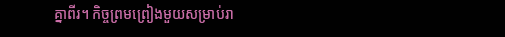គ្នាពីរ។ កិច្ចព្រមព្រៀងមួយសម្រាប់រា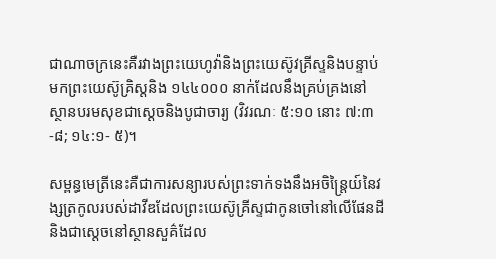ជាណាចក្រនេះគឺរវាងព្រះយេហូវ៉ានិងព្រះយេស៊ូវគ្រីស្ទនិងបន្ទាប់មកព្រះយេស៊ូគ្រិស្ដនិង ១៤៤០០០ នាក់ដែលនឹងគ្រប់គ្រងនៅស្ថានបរមសុខជាស្ដេចនិងបូជាចារ្យ (វិវរណៈ ៥:១០ នោះ ៧:៣-៨; ១៤:១- ៥)។

សម្ពន្ធមេត្រីនេះគឺជាការសន្យារបស់ព្រះទាក់ទងនឹងអចិន្ដ្រៃយ៍នៃវង្សត្រកូលរបស់ដាវីឌដែលព្រះយេស៊ូគ្រីស្ទជាកូនចៅនៅលើផែនដីនិងជាស្ដេចនៅស្ថានសួគ៌ដែល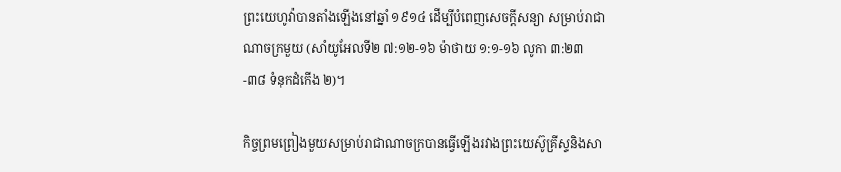ព្រះយេហូវ៉ាបានតាំងឡើងនៅឆ្នាំ ១៩១៤ ដើម្បីបំពេញសេចក្ដីសន្យា សម្រាប់រាជាណាចក្រមួយ (សាំយូអែលទី២ ៧:១២-១៦ ម៉ាថាយ ១:១-១៦ លូកា ៣:២៣-៣៨ ទំនុកដំកើង ២)។

កិច្ចព្រមព្រៀងមួយសម្រាប់រាជាណាចក្របានធ្វើឡើងរវាងព្រះយេស៊ូគ្រីស្ទនិងសា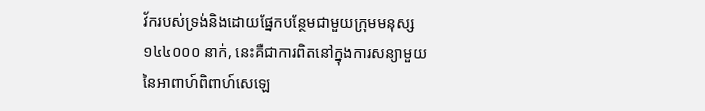វ័ករបស់ទ្រង់និងដោយផ្នែកបន្ថែមជាមួយក្រុមមនុស្ស ១៤៤០០០ នាក់, នេះគឺជាការពិតនៅក្នុងការសន្យាមួយនៃអាពាហ៍ពិពាហ៍សេឡេ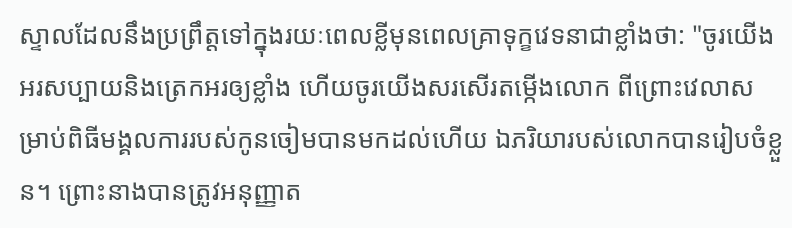ស្ទាលដែលនឹងប្រព្រឹត្តទៅក្នុងរយៈពេលខ្លីមុនពេលគ្រាទុក្ខវេទនាជាខ្លាំងថា: "ចូរយើងអរសប្បាយនិងត្រេកអរឲ្យខ្លាំង ហើយចូរយើងសរសើរតម្កើងលោក ពីព្រោះវេលាសម្រាប់ពិធីមង្គលការរបស់កូនចៀមបានមកដល់ហើយ ឯភរិយារបស់លោកបានរៀបចំខ្លួន។ ព្រោះនាងបានត្រូវអនុញ្ញាត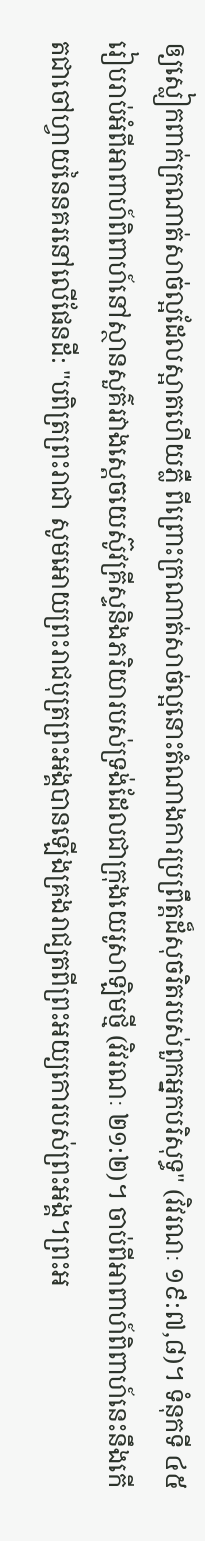ឲ្យស្លៀកពាក់ក្រណាត់សាច់ល្អដែលស្អាតហើយភ្លឺ ពីព្រោះក្រណាត់សាច់ល្អនោះតំណាងការប្រព្រឹត្តដ៏សុចរិតរបស់ពួកអ្នកបរិសុទ្ធ" (វិវរណៈ ១៩:៧,៨)។ ទំនុកទី ៤៥ រៀបរាប់អំពីអាពាហ៍ពិពាហ៍នៅស្ថានសួគ៌រវាងស្ដេចយេស៊ូវគ្រីស្ទនិងភរិយារបស់ទ្រង់ដែលជាក្រុងយេរូសាឡិមថ្មី (វិវរណៈ ២១:២)។ ចាប់ពីអាពាហ៍ពិពាហ៍នេះនឹងកើតជាចៅហ្វាយនៃនគរនៅលើផែនដី: "បពិត្រព្រះរាជា សូមអោយព្រះរាជបុត្រព្រះអង្គបានឡើងគ្រងរាជ្យតពីព្រះអយ្យកោរបស់ព្រះអង្គ។ព្រះអ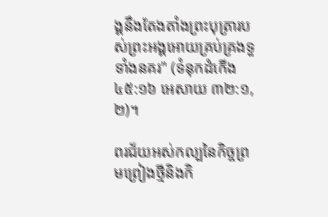ង្គនឹងតែងតាំងព្រះបុត្រារបស់ព្រះអង្គអោយគ្រប់គ្រងទួទាំងនគរ" (ទំនុកដំកើង ៤៥:១៦ អេសាយ ៣២:១,២)។

ពរជ័យអស់កល្បនៃកិច្ចព្រមព្រៀងថ្មីនិងកិ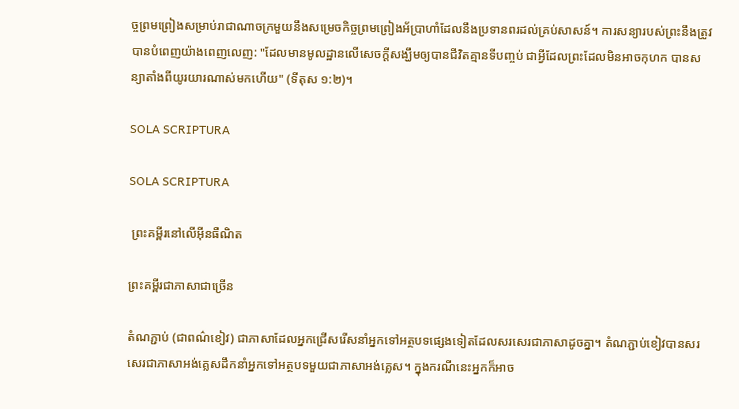ច្ចព្រមព្រៀងសម្រាប់រាជាណាចក្រមួយនឹងសម្រេចកិច្ចព្រមព្រៀងអ័ប្រាហាំដែលនឹងប្រទានពរដល់គ្រប់សាសន៍។ ការសន្យារបស់ព្រះនឹងត្រូវបានបំពេញយ៉ាងពេញលេញ: "ដែលមានមូលដ្ឋានលើសេចក្ដីសង្ឃឹមឲ្យបានជីវិតគ្មានទីបញ្ចប់ ជាអ្វីដែលព្រះដែលមិនអាចកុហក បានសន្យាតាំងពីយូរយារណាស់មកហើយ" (ទីតុស ១:២)។

SOLA SCRIPTURA

SOLA SCRIPTURA

 ព្រះគម្ពីរនៅលើអ៊ីនធឺណិត

ព្រះគម្ពីរជាភាសាជាច្រើន

តំណភ្ជាប់ (ជាពណ៌ខៀវ) ជាភាសាដែលអ្នកជ្រើសរើសនាំអ្នកទៅអត្ថបទផ្សេងទៀតដែលសរសេរជាភាសាដូចគ្នា។ តំណភ្ជាប់ខៀវបានសរសេរជាភាសាអង់គ្លេសដឹកនាំអ្នកទៅអត្ថបទមួយជាភាសាអង់គ្លេស។ ក្នុងករណីនេះអ្នកក៏អាច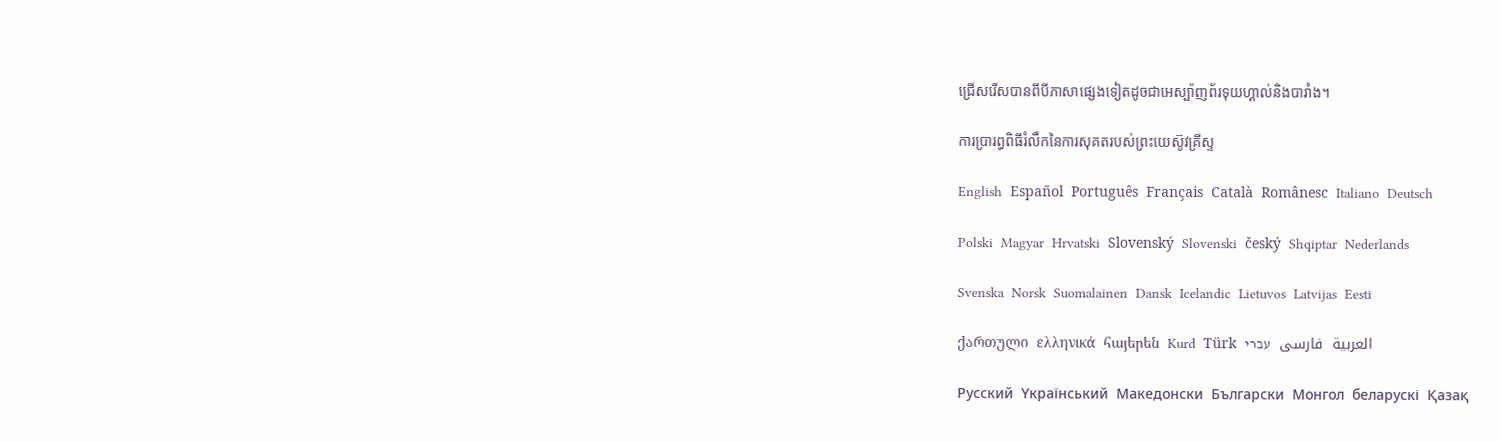ជ្រើសរើសបានពីបីភាសាផ្សេងទៀតដូចជាអេស្ប៉ាញព័រទុយហ្គាល់និងបារាំង។

ការប្រារព្ធពិធីរំលឹកនៃការសុគតរបស់ព្រះយេស៊ូវគ្រីស្ទ

English  Español  Português  Français  Català  Românesc  Italiano  Deutsch

Polski  Magyar  Hrvatski  Slovenský  Slovenski  český  Shqiptar  Nederlands

Svenska  Norsk  Suomalainen  Dansk  Icelandic  Lietuvos  Latvijas  Eesti

ქართული  ελληνικά  հայերեն  Kurd  Türk  العربية  فارسی  עברי

Pусский  Yкраїнський  Македонски  Български  Монгол  беларускі  Қазақ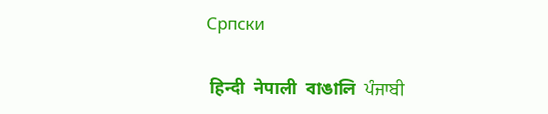Cрпски

 हिन्दी  नेपाली  বাঙালি  ਪੰਜਾਬੀ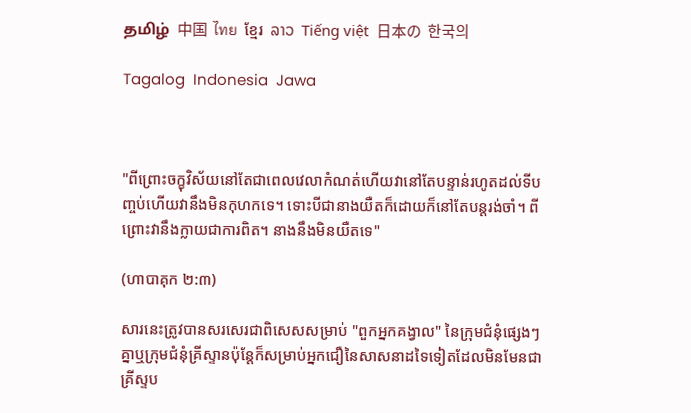தமிழ்  中国  ไทย  ខ្មែរ  ລາວ  Tiếng việt  日本の  한국의

Tagalog  Indonesia  Jawa



"ពីព្រោះចក្ខុវិស័យនៅតែជាពេលវេលាកំណត់ហើយវានៅតែបន្ទាន់រហូតដល់ទីបញ្ចប់ហើយវានឹងមិនកុហកទេ។ ទោះបីជានាងយឺតក៏ដោយក៏នៅតែបន្តរង់ចាំ។ ពីព្រោះវានឹងក្លាយជាការពិត។ នាងនឹងមិនយឺតទេ"

(ហាបាគុក ២:៣)

សារនេះត្រូវបានសរសេរជាពិសេសសម្រាប់ "ពួកអ្នកគង្វាល" នៃក្រុមជំនុំផ្សេងៗគ្នាឬក្រុមជំនុំគ្រីស្ទានប៉ុន្តែក៏សម្រាប់អ្នកជឿនៃសាសនាដទៃទៀតដែលមិនមែនជាគ្រីស្ទប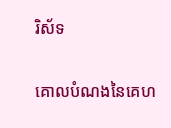រិស័ទ

គោលបំណងនៃគេហ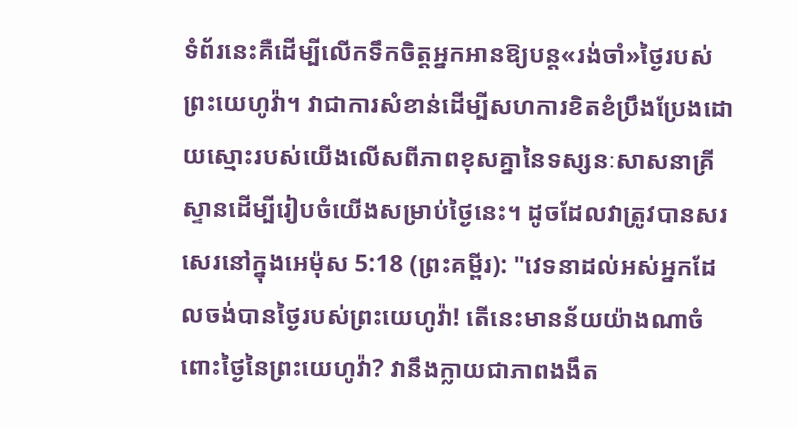ទំព័រនេះគឺដើម្បីលើកទឹកចិត្ដអ្នកអានឱ្យបន្ដ«រង់ចាំ»ថ្ងៃរបស់ព្រះយេហូវ៉ា។ វាជាការសំខាន់ដើម្បីសហការខិតខំប្រឹងប្រែងដោយស្មោះរបស់យើងលើសពីភាពខុសគ្នានៃទស្សនៈសាសនាគ្រីស្ទានដើម្បីរៀបចំយើងសម្រាប់ថ្ងៃនេះ។ ដូចដែលវាត្រូវបានសរសេរនៅក្នុងអេម៉ុស 5:18 (ព្រះគម្ពីរ): "វេទនាដល់អស់អ្នកដែលចង់បានថ្ងៃរបស់ព្រះយេហូវ៉ា! តើនេះមានន័យយ៉ាងណាចំពោះថ្ងៃនៃព្រះយេហូវ៉ា? វានឹងក្លាយជាភាពងងឹត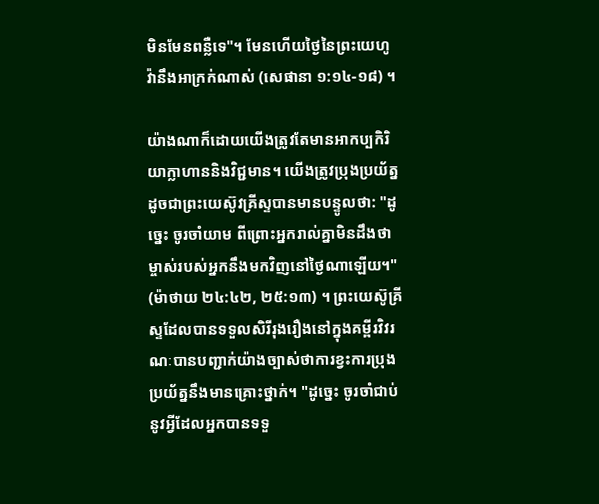មិនមែនពន្លឺទេ"។ មែនហើយថ្ងៃនៃព្រះយេហូវ៉ានឹងអាក្រក់ណាស់ (សេផានា ១:១៤-១៨) ។

យ៉ាងណាក៏ដោយយើងត្រូវតែមានអាកប្បកិរិយាក្លាហាននិងវិជ្ជមាន។ យើងត្រូវប្រុងប្រយ័ត្នដូចជាព្រះយេស៊ូវគ្រីស្ទបានមានបន្ទូលថា: "ដូច្នេះ ចូរចាំយាម ពីព្រោះអ្នករាល់គ្នាមិនដឹងថាម្ចាស់របស់អ្នកនឹងមកវិញនៅថ្ងៃណាឡើយ។" (ម៉ាថាយ ២៤:៤២, ២៥:១៣) ។ ព្រះយេស៊ូគ្រីស្ទដែលបានទទួលសិរីរុងរឿងនៅក្នុងគម្ពីរវិវរណៈបានបញ្ជាក់យ៉ាងច្បាស់ថាការខ្វះការប្រុងប្រយ័ត្ននឹងមានគ្រោះថ្នាក់។ "ដូច្នេះ ចូរចាំជាប់នូវអ្វីដែលអ្នកបានទទួ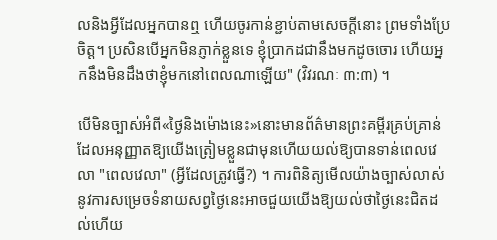លនិងអ្វីដែលអ្នកបានឮ ហើយចូរកាន់ខ្ជាប់តាមសេចក្ដីនោះ ព្រមទាំងប្រែចិត្ត។ ប្រសិនបើអ្នកមិនភ្ញាក់ខ្លួនទេ ខ្ញុំប្រាកដជានឹងមកដូចចោរ ហើយអ្នកនឹងមិនដឹងថាខ្ញុំមកនៅពេលណាឡើយ" (វិវរណៈ ៣:៣) ។

បើមិនច្បាស់អំពី«ថ្ងៃនិងម៉ោងនេះ»នោះមានព័ត៌មានព្រះគម្ពីរគ្រប់គ្រាន់ដែលអនុញ្ញាតឱ្យយើងត្រៀមខ្លួនជាមុនហើយយល់ឱ្យបានទាន់ពេលវេលា "ពេលវេលា" (អ្វីដែលត្រូវធ្វើ?) ។ ការពិនិត្យមើលយ៉ាងច្បាស់លាស់នូវការសម្រេចទំនាយសព្វថ្ងៃនេះអាចជួយយើងឱ្យយល់ថាថ្ងៃនេះជិតដល់ហើយ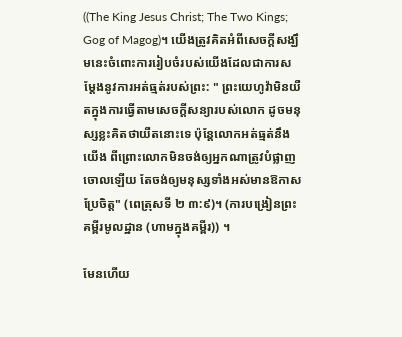((The King Jesus Christ; The Two Kings; Gog of Magog)។ យើងត្រូវគិតអំពីសេចក្ដីសង្ឃឹមនេះចំពោះការរៀបចំរបស់យើងដែលជាការសម្ដែងនូវការអត់ធ្មត់របស់ព្រះ: " ព្រះយេហូវ៉ាមិនយឺតក្នុងការធ្វើតាមសេចក្ដីសន្យារបស់លោក ដូចមនុស្សខ្លះគិតថាយឺតនោះទេ ប៉ុន្តែលោកអត់ធ្មត់នឹងយើង ពីព្រោះលោកមិនចង់ឲ្យអ្នកណាត្រូវបំផ្លាញចោលឡើយ តែចង់ឲ្យមនុស្សទាំងអស់មានឱកាសប្រែចិត្ត" (ពេត្រុសទី ២ ៣:៩)។ (ការបង្រៀនព្រះគម្ពីរមូលដ្ឋាន (ហាមក្នុងគម្ពីរ)) ។

មែនហើយ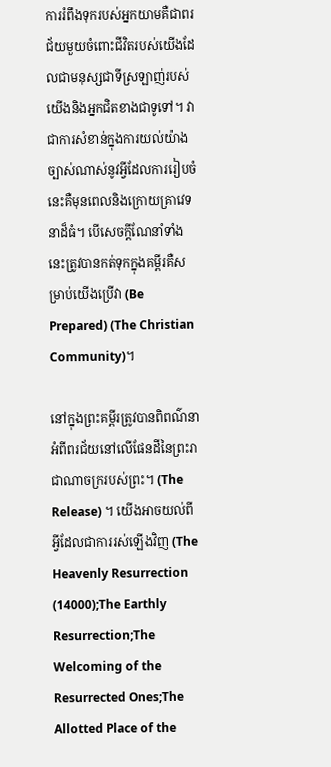ការរំពឹងទុករបស់អ្នកយាមគឺជាពរជ័យមួយចំពោះជីវិតរបស់យើងដែលជាមនុស្សជាទីស្រឡាញ់របស់យើងនិងអ្នកជិតខាងជាទូទៅ។ វាជាការសំខាន់ក្នុងការយល់យ៉ាងច្បាស់ណាស់នូវអ្វីដែលការរៀបចំនេះគឺមុនពេលនិងក្រោយគ្រាវេទនាដ៏ធំ។ បើសេចក្ដីណែនាំទាំងនេះត្រូវបានកត់ទុកក្នុងគម្ពីរគឺសម្រាប់យើងប្រើវា (Be Prepared) (The Christian Community)។

នៅក្នុងព្រះគម្ពីរត្រូវបានពិពណ៌នាអំពីពរជ័យនៅលើផែនដីនៃព្រះរាជាណាចក្ររបស់ព្រះ។ (The Release) ។ យើងអាចយល់ពីអ្វីដែលជាការរស់ឡើងវិញ (The Heavenly Resurrection (14000);The Earthly Resurrection;The Welcoming of the Resurrected Ones;The Allotted Place of the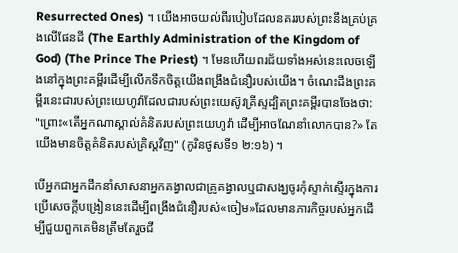Resurrected Ones) ។ យើងអាចយល់ពីរបៀបដែលនគររបស់ព្រះនឹងគ្រប់គ្រងលើផែនដី (The Earthly Administration of the Kingdom of God) (The Prince The Priest) ។ មែនហើយពរជ័យទាំងអស់នេះលេចឡើងនៅក្នុងព្រះគម្ពីរដើម្បីលើកទឹកចិត្តយើងពង្រឹងជំនឿរបស់យើង។ ចំណេះដឹងព្រះគម្ពីរនេះជារបស់ព្រះយេហូវ៉ាដែលជារបស់ព្រះយេស៊ូវគ្រីស្ទដ្បិតព្រះគម្ពីរបានចែងថា: "ព្រោះ«តើអ្នកណាស្គាល់គំនិតរបស់ព្រះយេហូវ៉ា ដើម្បីអាចណែនាំលោកបាន?» តែយើងមានចិត្តគំនិតរបស់គ្រិស្ដវិញ" (កូរិនថូសទី១ ២:១៦) ។

បើអ្នកជាអ្នកដឹកនាំសាសនាអ្នកគង្វាលជាគ្រូគង្វាលឬជាសង្ឃចូរកុំស្ទាក់ស្ទើរក្នុងការប្រើសេចក្ដីបង្រៀននេះដើម្បីពង្រឹងជំនឿរបស់«ចៀម»ដែលមានភារកិច្ចរបស់អ្នកដើម្បីជួយពួកគេមិនត្រឹមតែរួចជី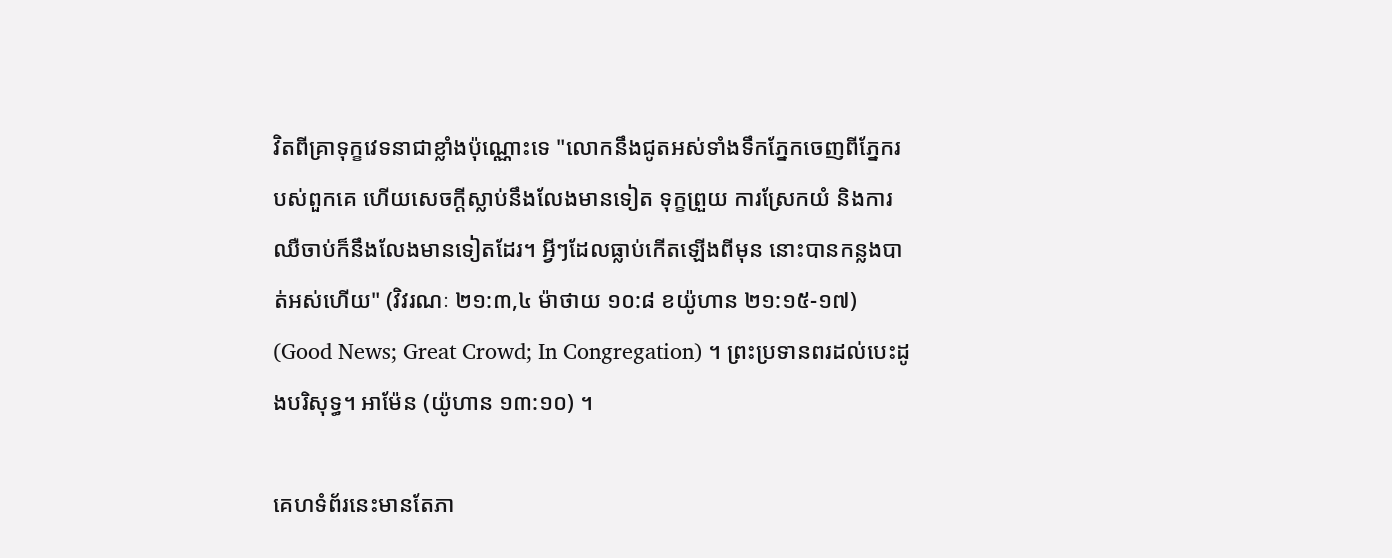វិតពីគ្រាទុក្ខវេទនាជាខ្លាំងប៉ុណ្ណោះទេ "លោកនឹងជូតអស់ទាំងទឹកភ្នែកចេញពីភ្នែករបស់ពួកគេ ហើយសេចក្ដីស្លាប់នឹងលែងមានទៀត ទុក្ខព្រួយ ការស្រែកយំ និងការឈឺចាប់ក៏នឹងលែងមានទៀតដែរ។ អ្វីៗដែលធ្លាប់កើតឡើងពីមុន នោះបានកន្លងបាត់អស់ហើយ" (វិវរណៈ ២១:៣,៤ ម៉ាថាយ ១០:៨ ខយ៉ូហាន ២១:១៥-១៧) (Good News; Great Crowd; In Congregation) ។ ព្រះប្រទានពរដល់បេះដូងបរិសុទ្ធ។ អាម៉ែន (យ៉ូហាន ១៣:១០) ។

គេហទំព័រនេះមានតែភា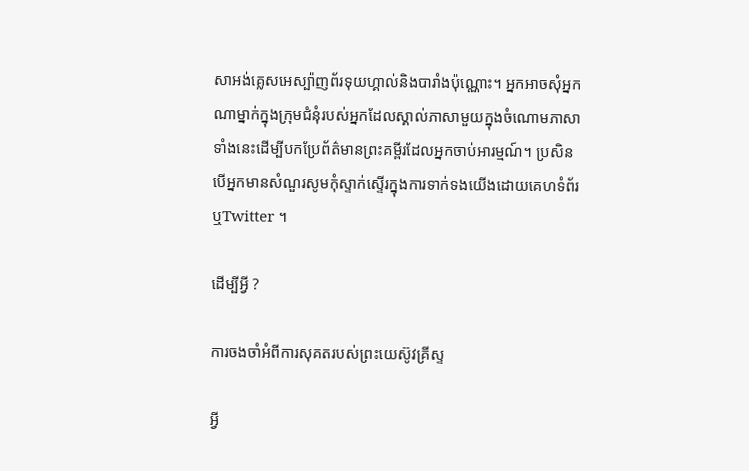សាអង់គ្លេសអេស្ប៉ាញព័រទុយហ្គាល់និងបារាំងប៉ុណ្ណោះ។ អ្នកអាចសុំអ្នកណាម្នាក់ក្នុងក្រុមជំនុំរបស់អ្នកដែលស្គាល់ភាសាមួយក្នុងចំណោមភាសាទាំងនេះដើម្បីបកប្រែព័ត៌មានព្រះគម្ពីរដែលអ្នកចាប់អារម្មណ៍។ ប្រសិនបើអ្នកមានសំណួរសូមកុំស្ទាក់ស្ទើរក្នុងការទាក់ទងយើងដោយគេហទំព័រឬTwitter ។

ដើម្បីអ្វី ?

ការចងចាំអំពីការសុគតរបស់ព្រះយេស៊ូវគ្រីស្ទ

អ្វី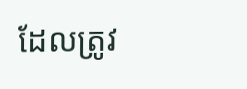ដែលត្រូវ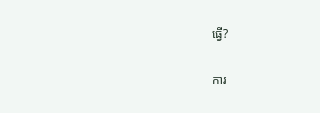ធ្វើ?

ការ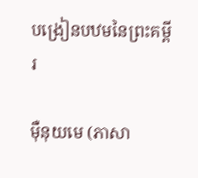បង្រៀនបឋមនៃព្រះគម្ពីរ

ម៉ឺនុយមេ (ភាសា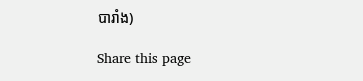បារាំង)

Share this page